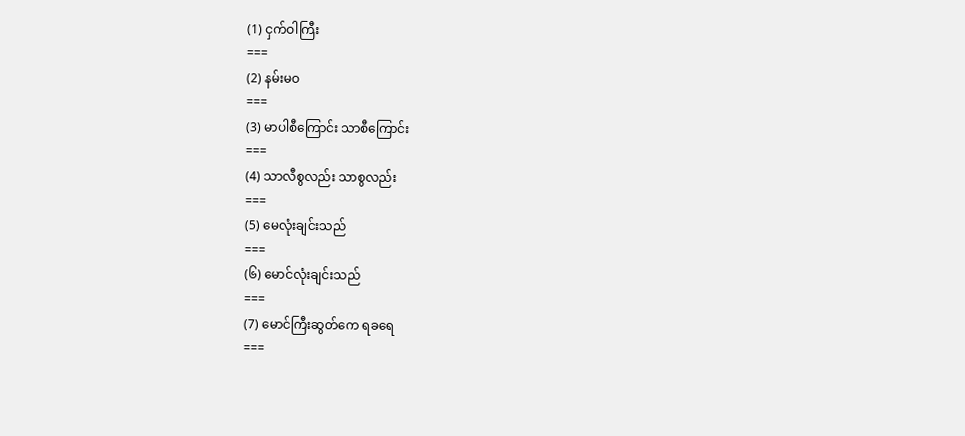(1) ငှက်ဝါကြီး
===
(2) နမ်းမဝ
===
(3) မာပါစီကြောင်း သာစီကြောင်း
===
(4) သာလီစွလည်း သာစွလည်း
===
(5) မေလုံးချင်းသည်
===
(၆) မောင်လုံးချင်းသည်
===
(7) မောင်ကြီးဆွတ်ကေ ရခရေ
===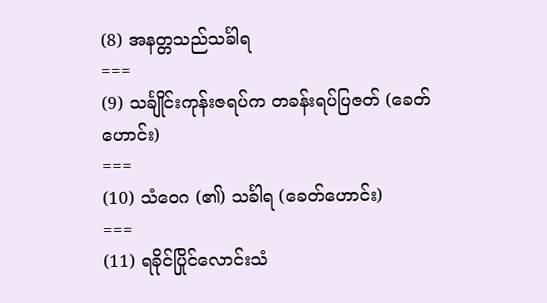(8) အနတ္တသည်သင်္ခါရ
===
(9) သင်္ချိုင်းကုန်းဇရပ်က တခန်းရပ်ပြဇတ် (ခေတ်ဟောင်း)
===
(10) သံဝေဂ (၏) သင်္ခါရ (ခေတ်ဟောင်း)
===
(11) ရခိုင်ပြိုင်လောင်းသံ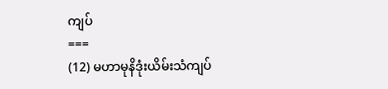ကျပ်
===
(12) မဟာမုနိဒုံးယိမ်းသံကျပ်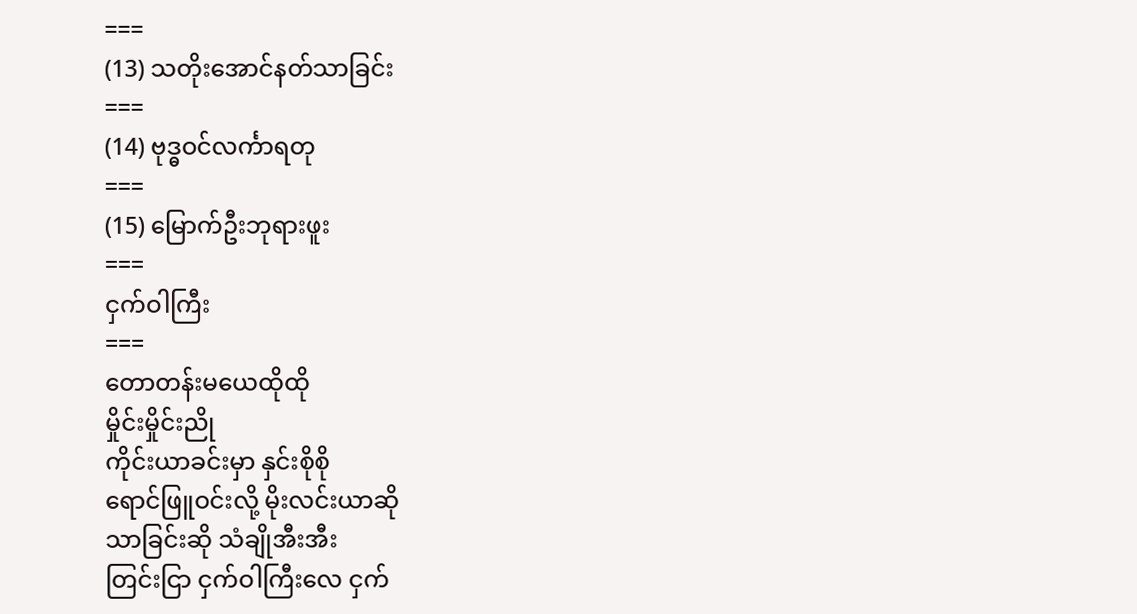===
(13) သတိုးအောင်နတ်သာခြင်း
===
(14) ဗုဒ္ဓဝင်လင်္ကာရတု
===
(15) မြောက်ဦးဘုရားဖူး
===
ငှက်ဝါကြီး
===
တောတန်းမယေထိုထို
မှိုင်းမှိုင်းညို
ကိုင်းယာခင်းမှာ နှင်းစိုစို
ရောင်ဖြူဝင်းလို့ မိုးလင်းယာဆို
သာခြင်းဆို သံချိုအီးအီး
တြင်းငြာ ငှက်ဝါကြီးလေ ငှက်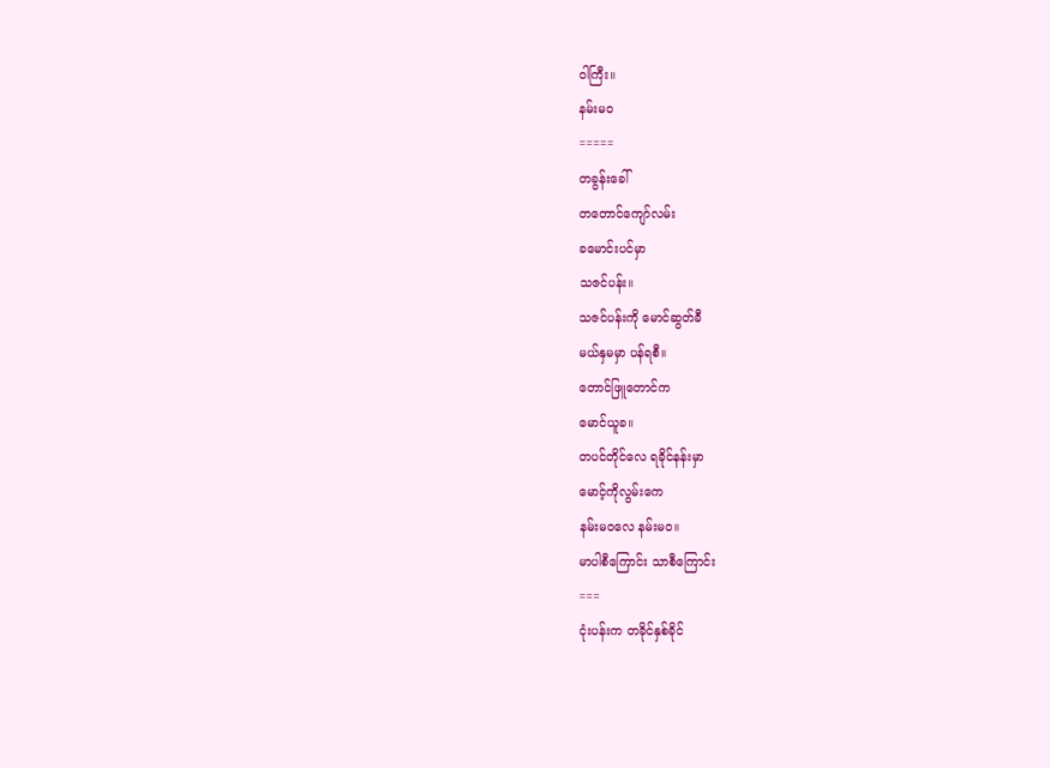ဝါကြီး။
နမ်းမဝ
=====
တခွန်းခေါ်
တတောင်ကျော်လမ်း
ခမောင်းပင်မှာ
သဇင်ပန်း။
သဇင်ပန်းကို မောင်ဆွတ်ခီ
မယ်နှမမှာ ပန်ရစီ။
တောင်ဖြူတောင်က
မောင်ယူခ။
တပင်တိုင်လေ ရခိုင်နန်းမှာ
မောင့်ကိုလွမ်းကေ
နမ်းမဝလေ နမ်းမဝ။
မာပါစီကြောင်း သာစီကြောင်း
===
ငုံးပန်းက တခိုင်နှစ်ခိုင်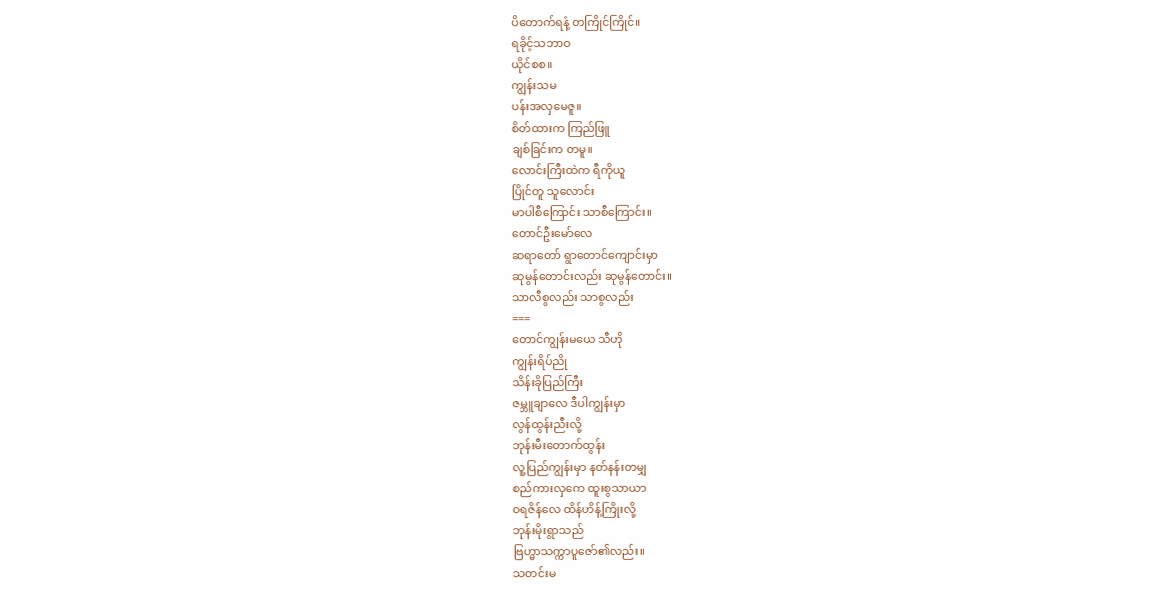ပိတောက်ရနံ့ တကြိုင်ကြိုင်။
ရခိုင့်သဘာဝ
ယိုင်စစ။
ကျွန်းသမ
ပန်းအလှမေဇူ။
စိတ်ထားက ကြည်ဖြူ
ချစ်ခြင်းက တမူ။
လောင်းကြီးထဲက ရီကိုယူ
ပြိုင်တူ သူလောင်း
မာပါစီကြောင်း သာစီကြောင်း။
တောင်ဦးမော်လေ
ဆရာတော် ရွာတောင်ကျောင်းမှာ
ဆုမွန်တောင်းလည်း ဆုမွန်တောင်း။
သာလီစွလည်း သာစွလည်း
===
တောင်ကျွန်းမယေ သီဟို
ကျွန်းရိပ်ညို
သိန်းခိုပြည်ကြီး
ဇမ္ဘူချာလေ ဒီပါကျွန်းမှာ
လွန်ထွန်းညီးလို့
ဘုန်းမီးတောက်ထွန်း
လူ့ပြည်ကျွန်းမှာ နတ်နန်းတမျှ
စည်ကားလှကေ ထူးစွသာယာ
ဝရဇိန်လေ ထိန်ဟိန့်ကြိုးလို့
ဘုန်းမိုးရွာသည်
ဗြဟ္မာသက္ကာပူဇော်၏လည်း။
သတင်းမ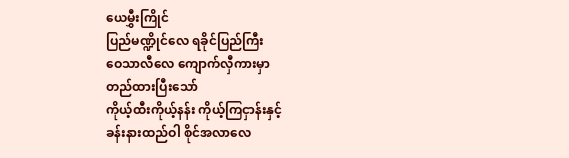ယေမွှီးကြိုင်
ပြည်မဏ္ဍိုင်လေ ရခိုင်ပြည်ကြီး
ဝေသာလီလေ ကျောက်လှီကားမှာ
တည်ထားပြီးသော်
ကိုယ့်ထီးကိုယ့်နန်း ကိုယ့်ကြငှာန်းနှင့်
ခန်းနားထည်ဝါ စိုင်အလာလေ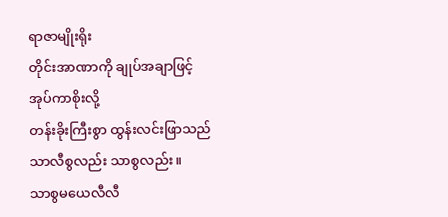ရာဇာမျိုးရိုး
တိုင်းအာဏာကို ချုပ်အချာဖြင့်
အုပ်ကာစိုးလို့
တန်းခိုးကြီးစွာ ထွန်းလင်းဖြာသည်
သာလီစွလည်း သာစွလည်း။
သာစွမယေလီလီ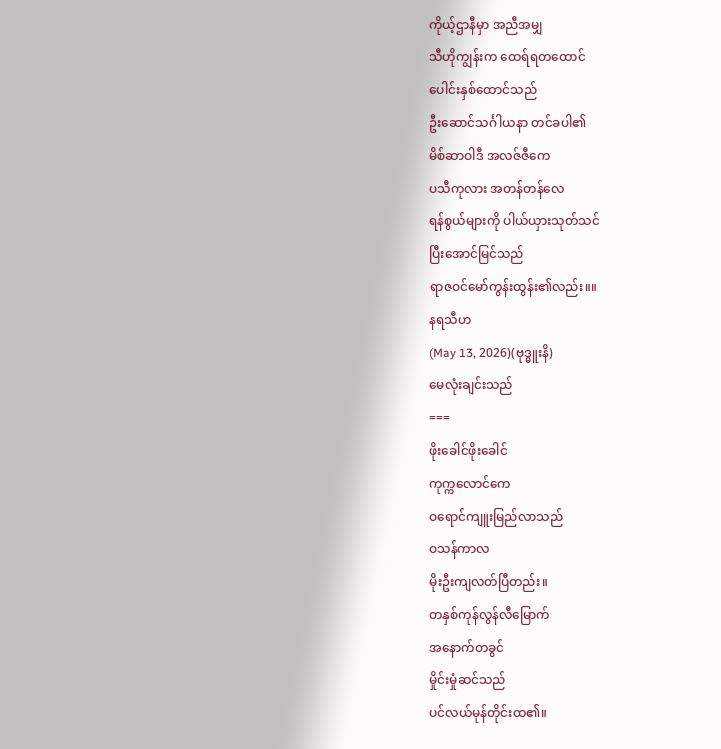ကိုယ့်ဌာနီမှာ အညီအမျှ
သီဟိုကျွန်းက ထေရ်ရတထောင်
ပေါင်းနှစ်ထောင်သည်
ဦးဆောင်သင်္ဂါယနာ တင်ခပါ၏
မိစ်ဆာဝါဒီ အလဇ်ဇီကေ
ပသီကုလား အတန်တန်လေ
ရန်စွယ်များကို ပါယ်ယှားသုတ်သင်
ပြီးအောင်မြင်သည်
ရာဇဝင်မော်ကွန်းထွန်း၏လည်း။။
နရသီဟ
(May 13, 2026)(ဗုဒ္ဓူးနိ)
မေလုံးချင်းသည်
===
ဖိုးခေါင်ဖိုးခေါင်
ကုက္ကလောင်ကေ
ဝရောင်ကျူးမြည်လာသည်
ဝသန်ကာလ
မိုးဦးကျလတ်ပြီတည်း။
တနှစ်ကုန်လွန်လီမြောက်
အနောက်တခွင်
မှိုင်းမှုံဆင်သည်
ပင်လယ်မုန်တိုင်းထ၏။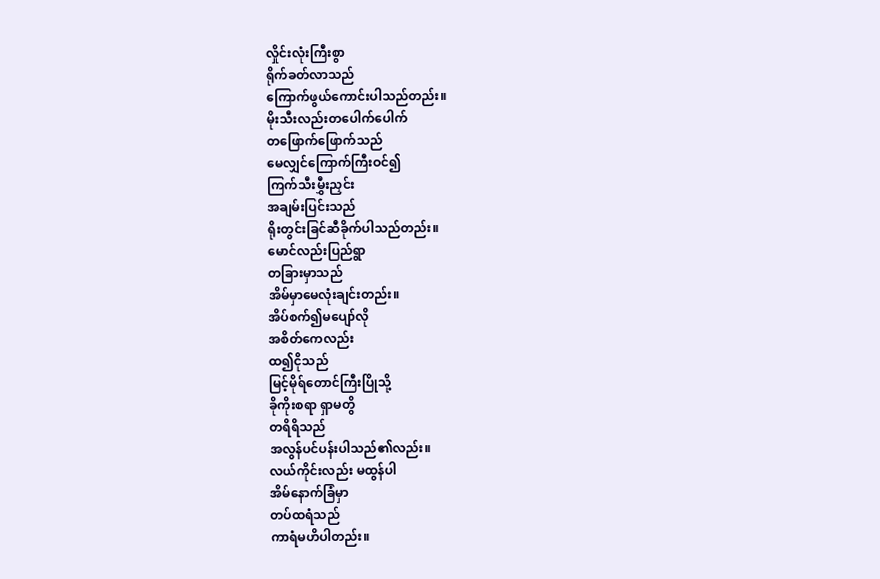လှိုင်းလုံးကြီးစွာ
ရိုက်ခတ်လာသည်
ကြောက်ဖွယ်ကောင်းပါသည်တည်း။
မိုးသီးလည်းတပေါက်ပေါက်
တဖြောက်ဖြောက်သည်
မေလျှင်ကြောက်ကြီးဝင်၍
ကြက်သီးမွှီးညှင်း
အချမ်းပြင်းသည်
ရိုးတွင်းခြင်ဆီခိုက်ပါသည်တည်း။
မောင်လည်းပြည်ရွာ
တခြားမှာသည်
အိမ်မှာမေလုံးချင်းတည်း။
အိပ်စက်၍မပျော်လို
အစိတ်ကေလည်း
ထ၍ငိုသည်
မြင့်မိုရ်တောင်ကြီးပြိုသို့
ခိုကိုးစရာ ရှာမတွိ
တရိရိသည်
အလွန်ပင်ပန်းပါသည်၏လည်း။
လယ်ကိုင်းလည်း မထွန်ပါ
အိမ်နောက်ခြံမှာ
တပ်ထရံသည်
ကာရံမဟိပါတည်း။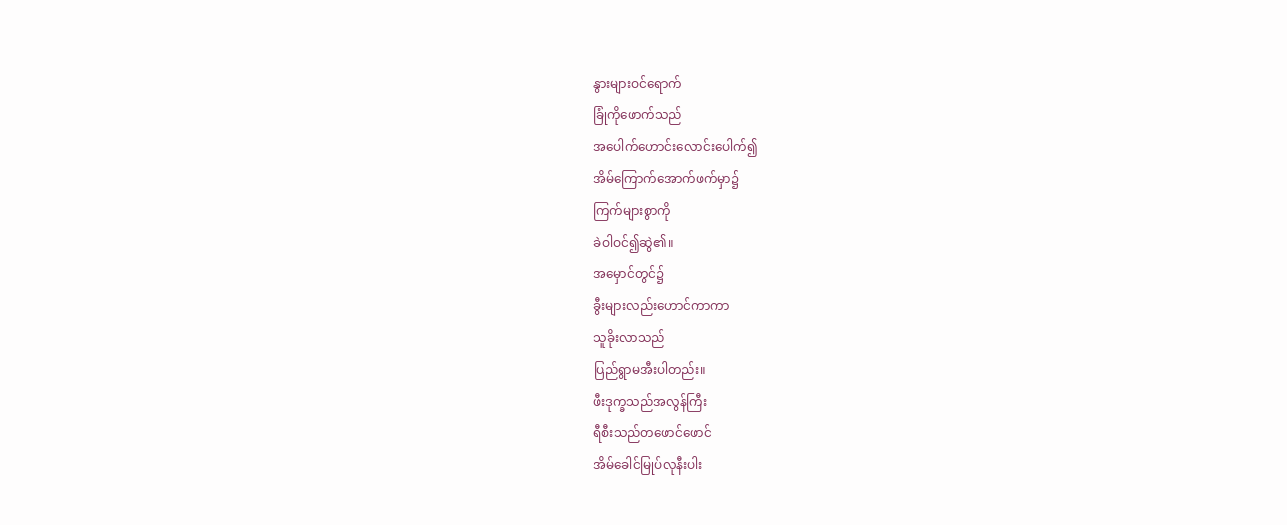နွားများဝင်ရောက်
ခြုံကိုဖောက်သည်
အပေါက်ဟောင်းလောင်းပေါက်၍
အိမ်ကြောက်အောက်ဖက်မှာ၌
ကြက်များစွာကို
ခဲဝါဝင်၍ဆွဲ၏။
အမှောင်တွင်၌
ခွီးများလည်းဟောင်ကာကာ
သူခိုးလာသည်
ပြည်ရွာမအီးပါတည်း။
ဖီးဒုက္ခသည်အလွန်ကြီး
ရီစီးသည်တဖောင်ဖောင်
အိမ်ခေါင်မြုပ်လုနီးပါး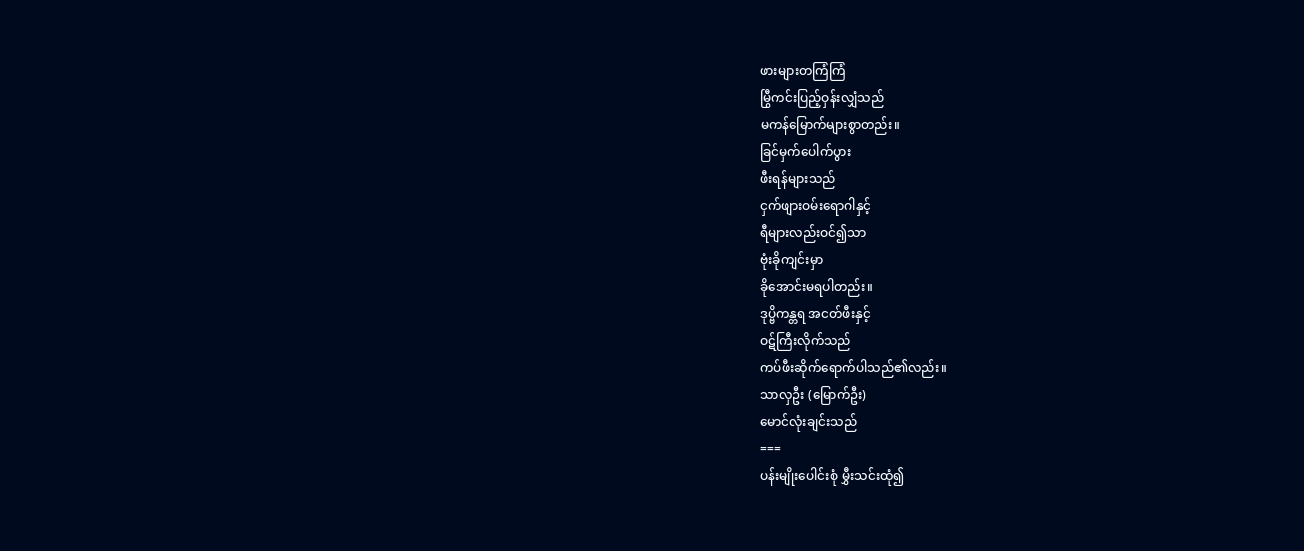ဖားများတကြံကြံ
မြွီကင်းပြည့်ဝှန်းလျှံသည်
မကန်မြောက်များစွာတည်း။
ခြင်မှက်ပေါက်ပွား
ဖီးရန်များသည်
ငှက်ဖျားဝမ်းရောဂါနှင့်
ရီများလည်းဝင်၍သာ
ဗုံးခိုကျင်းမှာ
ခိုအောင်းမရပါတည်း။
ဒုပ္ဗိကန္တရ အငတ်ဖီးနှင့်
ဝဋ်ကြီးလိုက်သည်
ကပ်ဖီးဆိုက်ရောက်ပါသည်၏လည်း။
သာလှဦး (မြောက်ဦး)
မောင်လုံးချင်းသည်
===
ပန်းမျိုးပေါင်းစုံ မွှီးသင်းထုံ၍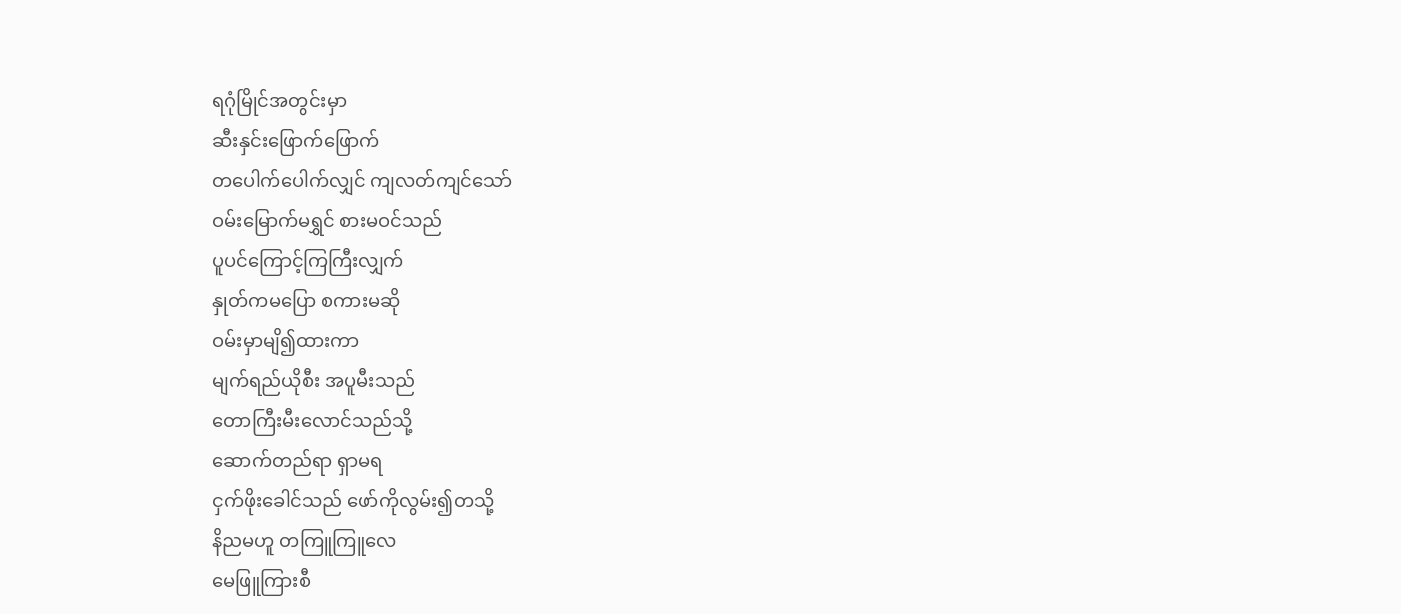ရဂုံမြိုင်အတွင်းမှာ
ဆီးနှင်းဖြောက်ဖြောက်
တပေါက်ပေါက်လျှင် ကျလတ်ကျင်သော်
ဝမ်းမြောက်မရွှင် စားမဝင်သည်
ပူပင်ကြောင့်ကြကြီးလျှက်
နှုတ်ကမပြော စကားမဆို
ဝမ်းမှာမျိ၍ထားကာ
မျက်ရည်ယိုစီး အပူမီးသည်
တောကြီးမီးလောင်သည်သို့
ဆောက်တည်ရာ ရှာမရ
ငှက်ဖိုးခေါင်သည် ဖော်ကိုလွမ်း၍တသို့
နိညမဟူ တကြူကြူလေ
မေဖြူကြားစီ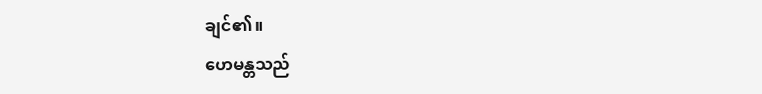ချင်၏။
ဟေမန္တသည်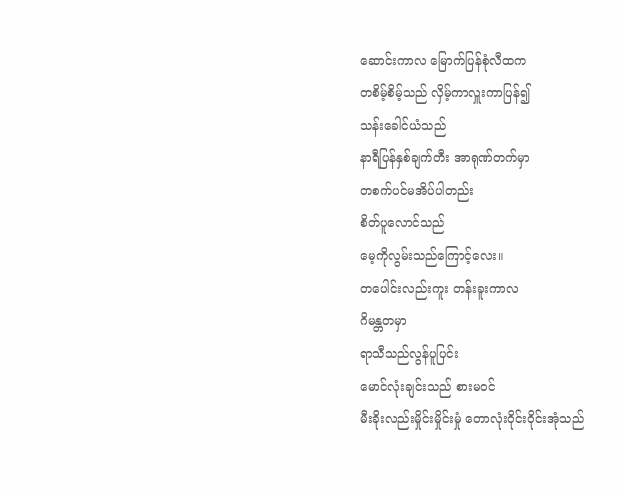ဆောင်းကာလ မြောက်ပြန်စုံလီထက
တစိမ့်စိမ့်သည် လှိမ့်ကာလှူးကာပြန်၍
သန်းခေါင်ယံသည်
နာရီပြန်နှစ်ချက်တီး အာရုဏ်တက်မှာ
တစက်ပင်မအိပ်ပါတည်း
စိတ်ပူလောင်သည်
မေ့ကိုလွမ်းသည်ကြောင့်လေး။
တပေါင်းလည်းကူး တန်းခူးကာလ
ဂိမန္တတမှာ
ရာသီသည်လွန်ပူပြင်း
မောင်လုံးချင်းသည် စားမဝင်
မီးခိုးလည်းမှိုင်းမှိုင်းမှုံ တောလုံးဝိုင်းဝိုင်းအုံသည်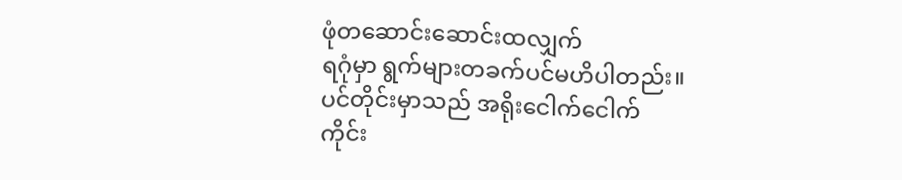ဖုံတဆောင်းဆောင်းထလျှက်
ရဂုံမှာ ရွက်များတခက်ပင်မဟိပါတည်း။
ပင်တိုင်းမှာသည် အရိုးငေါက်ငေါက်
ကိုင်း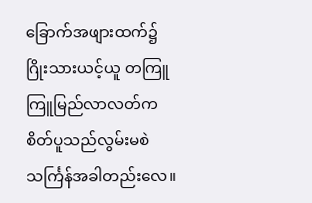ခြောက်အဖျားထက်၌
ဂြိုးသားယင့်ယူ တကြူကြူမြည်လာလတ်က
စိတ်ပူသည်လွမ်းမစဲ
သင်္ကြန်အခါတည်းလေ။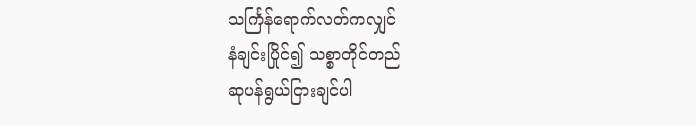သင်္ကြန်ရောက်လတ်ကလျှင်
နံချင်းပြိုင်၍ သစ္စာတိုင်တည်
ဆုပန်ရွယ်ငြားချင်ပါ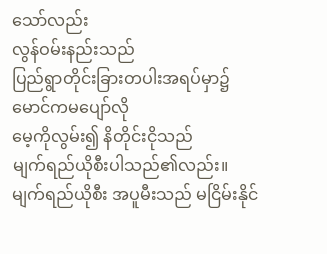သော်လည်း
လွန်ဝမ်းနည်းသည်
ပြည်ရွာတိုင်းခြားတပါးအရပ်မှာ၌
မောင်ကမပျော်လို
မေ့ကိုလွမ်း၍ နိတိုင်းငိုသည်
မျက်ရည်ယိုစီးပါသည်၏လည်း။
မျက်ရည်ယိုစီး အပူမီးသည် မငြိမ်းနိုင်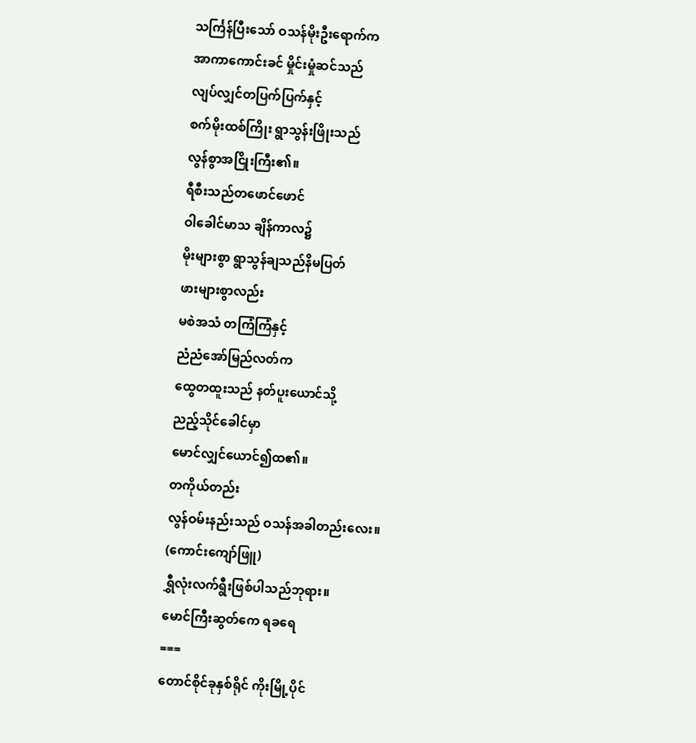သင်္ကြန်ပြီးသော် ဝသန်မိုးဦးရောက်က
အာကာကောင်းခင် မှိုင်းမှုံဆင်သည်
လျပ်လျှင်တပြက်ပြက်နှင့်
စက်မိုးထစ်ကြိုး ရွာသွန်းဖြိုးသည်
လွန်စွာအငြိုးကြီး၏။
ရီစီးသည်တဖောင်ဖောင်
ဝါခေါင်မာသ ချိန်ကာလ၌
မိုးများစွာ ရွာသွန်ချသည်နိမပြတ်
ဖားများစွာလည်း
မစဲအသံ တကြံကြံနှင့်
ညံညံအော်မြည်လတ်က
ထွေတထူးသည် နတ်ပူးယောင်သို့
ညည့်သိုင်ခေါင်မှာ
မောင်လျှင်ယောင်၍ထ၏။
တကိုယ်တည်း
လွန်ဝမ်းနည်းသည် ဝသန်အခါတည်းလေး။
(ကောင်းကျော်ဖြူ)
ရွှီလုံးလက်ရွီးဖြစ်ပါသည်ဘုရား။
မောင်ကြီးဆွတ်ကေ ရခရေ
===
တောင်စိုင်ခုနှစ်ရိုင် ကိုးမြို့ပိုင်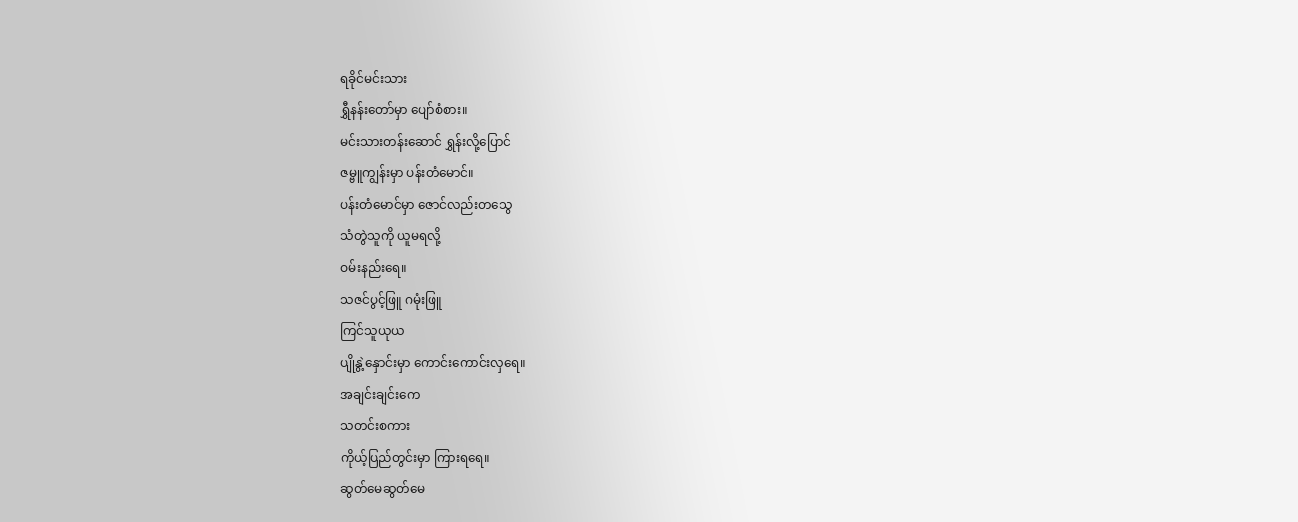ရခိုင်မင်းသား
ရွှီနန်းတော်မှာ ပျော်စံစား။
မင်းသားတန်းဆောင် ရွှန်းလို့ပြောင်
ဇမ္ဗူကျွန်းမှာ ပန်းတံမောင်။
ပန်းတံမောင်မှာ ဇောင်လည်းတသွေ
သံတွဲသူကို ယူမရလို့
ဝမ်းနည်းရေ။
သဇင်ပွင့်ဖြူ ဂမုံးဖြူ
ကြင်သူယုယ
ပျိုနွဲ့နှောင်းမှာ ကောင်းကောင်းလှရေ။
အချင်းချင်းကေ
သတင်းစကား
ကိုယ့်ပြည်တွင်းမှာ ကြားရရေ။
ဆွတ်မေဆွတ်မေ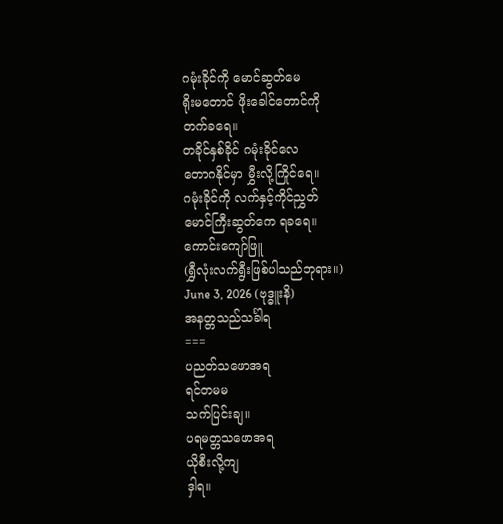ဂမုံးခိုင်ကို မောင်ဆွတ်မေ
ရိုးမတောင် ဖိုးခေါင်တောင်ကို
တက်ခရေ။
တခိုင်နှစ်ခိုင် ဂမုံးခိုင်လေ
တောဂနိုင်မှာ မွှီးလို့ကြိုင်ရေ။
ဂမုံးခိုင်ကို လက်နှင့်ကိုင်ညွှတ်
မောင်ကြီးဆွတ်ကေ ရခရေ။
ကောင်းကျော်ဖြူ
(ရွှီလုံးလက်ရွီးဖြစ်ပါသည်ဘုရား။)
June 3, 2026 (ဗုဒ္ဓူးနိ)
အနတ္တသည်သင်္ခါရ
===
ပညတ်သဖောအရ
ရင်တမမ
သက်ပြင်းချ။
ပရမတ္တသဖောအရ
ယိုစီးလို့ကျ
ဒှါရ။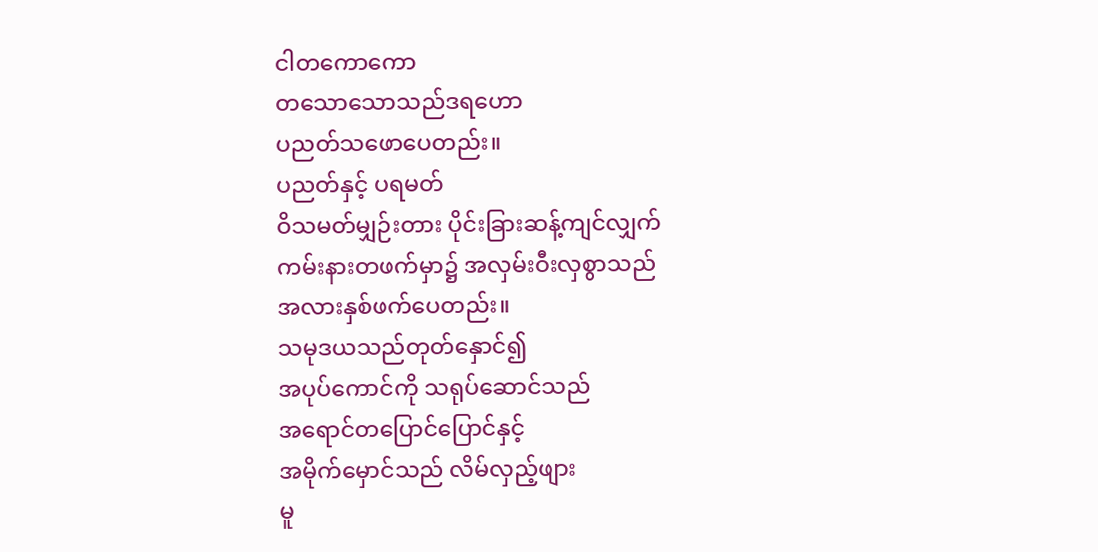ငါတကောကော
တသောသောသည်ဒရဟော
ပညတ်သဖောပေတည်း။
ပညတ်နှင့် ပရမတ်
ဝိသမတ်မျှဉ်းတား ပိုင်းခြားဆန့်ကျင်လျှက်
ကမ်းနားတဖက်မှာ၌ အလှမ်းဝီးလှစွာသည်
အလားနှစ်ဖက်ပေတည်း။
သမုဒယသည်တုတ်နှောင်၍
အပုပ်ကောင်ကို သရုပ်ဆောင်သည်
အရောင်တပြောင်ပြောင်နှင့်
အမိုက်မှောင်သည် လိမ်လှည့်ဖျား
မူ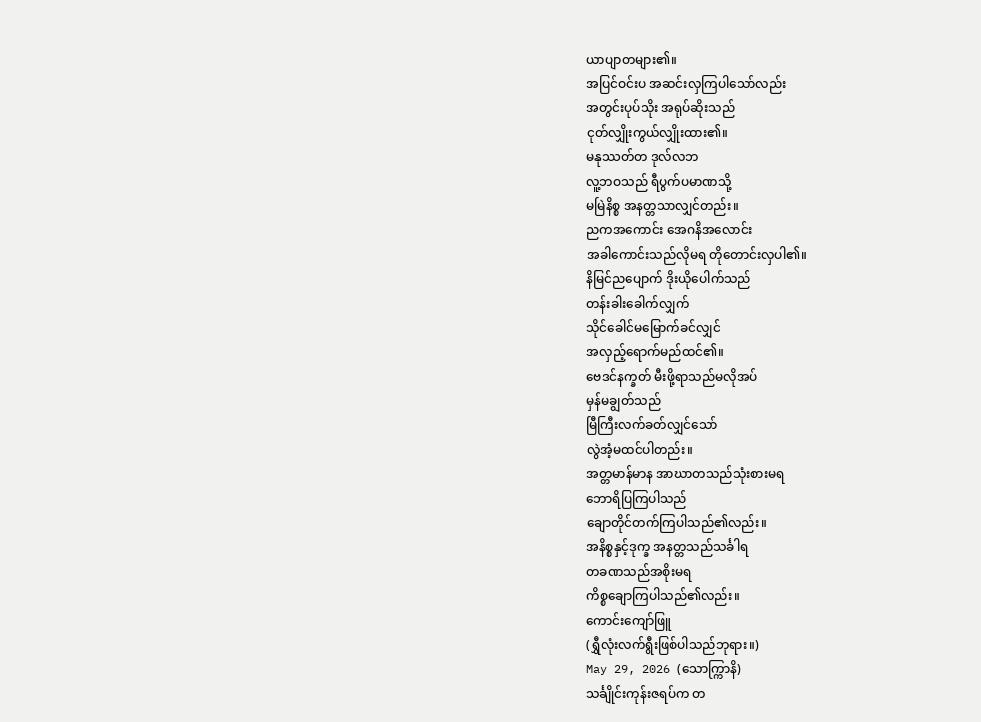ယာပျာတများ၏။
အပြင်ဝင်းပ အဆင်းလှကြပါသော်လည်း
အတွင်းပုပ်သိုး အရုပ်ဆိုးသည်
ငုတ်လျှိုးကွယ်လျှိုးထား၏။
မနုဿတ်တ ဒုလ်လဘ
လူ့ဘဝသည် ရီပွက်ပမာဏသို့
မမြဲနိစ္စ အနတ္တသာလျှင်တည်း။
ညကအကောင်း အေဂနိအလောင်း
အခါကောင်းသည်လိုမရ တိုတောင်းလှပါ၏။
နိမြင်ညပျောက် ဒိုးယိုပေါက်သည်
တန်းခါးခေါက်လျှက်
သိုင်ခေါင်မမြောက်ခင်လျှင်
အလှည့်ရောက်မည်ထင်၏။
ဗေဒင်နက္ခတ် မီးဖို့ရာသည်မလိုအပ်
မှန်မချွတ်သည်
မြီကြီးလက်ခတ်လျှင်သော်
လွဲအံ့မထင်ပါတည်း။
အတ္တမာန်မာန အာဃာတသည်သုံးစားမရ
ဘောရိပြကြပါသည်
ချောတိုင်တက်ကြပါသည်၏လည်း။
အနိစ္စနှင့်ဒုက္ခ အနတ္တသည်သင်္ခါရ
တခဏသည်အစိုးမရ
ကိစ္စချောကြပါသည်၏လည်း။
ကောင်းကျော်ဖြူ
(ရွှီလုံးလက်ရွီးဖြစ်ပါသည်ဘုရား။)
May 29, 2026 (သောက္ကြာနိ)
သင်္ချိုင်းကုန်းဇရပ်က တ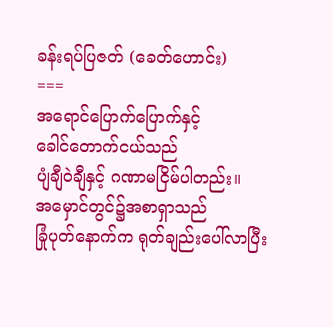ခန်းရပ်ပြဇတ် (ခေတ်ဟောင်း)
===
အရောင်ပြောက်ပြောက်နှင့်
ခေါင်တောက်ငယ်သည်
ပျံချီဝဲချီနှင့် ဂဏာမငြိမ်ပါတည်း။
အမှောင်တွင်၌အစာရှာသည်
ခြုံပုတ်နောက်က ရုတ်ချည်းပေါ်လာပြီး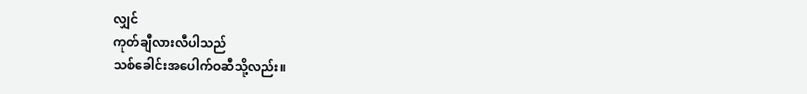လျှင်
ကုတ်ချီလားလီပါသည်
သစ်ခေါင်းအပေါက်ဝဆီသို့လည်း။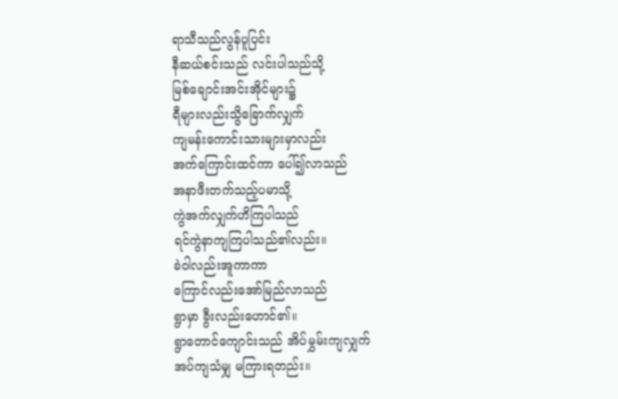ရာသီသည်လွန်ပူပြင်း
နီဆယ်စင်းသည် လင်းပါသည်သို့
မြစ်ချောင်းအင်းအိုင်များ၌
ရီများလည်းသွိခြောက်လျှက်
ကျမန်းကောင်းသားများမှာလည်း
အက်ကြောင်းထင်ကာ ပေါ်၍လာသည်
အနာဖီးတက်သည့်ပမာသို့
ကွဲအက်လျှက်ဟိကြပါသည်
ရင်ကွဲနာကျကြပါသည်၏လည်း။
ခဲဝါလည်းအူကာကာ
ကြောင်လည်းအော်မြည်လာသည်
ရွာမှာ ခွီးလည်းဟောင်၏။
ရွာတောင်ကျောင်းသည် အိပ်မွှမ်းကျလျှက်
အပ်ကျသံမျှ မကြားရတည်း။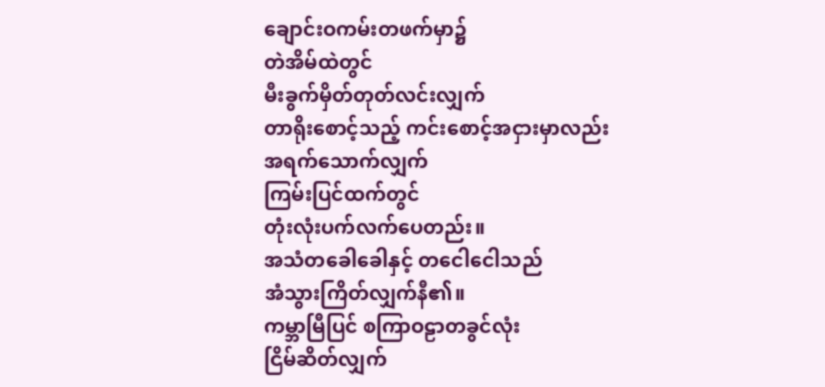ချောင်းဝကမ်းတဖက်မှာ၌
တဲအိမ်ထဲတွင်
မီးခွက်မှိတ်တုတ်လင်းလျှက်
တာရိုးစောင့်သည့် ကင်းစောင့်အငှားမှာလည်း
အရက်သောက်လျှက်
ကြမ်းပြင်ထက်တွင်
တုံးလုံးပက်လက်ပေတည်း။
အသံတခေါခေါနှင့် တငေါငေါသည်
အံသွားကြိတ်လျှက်နီ၏။
ကမ္ဘာမြီပြင် စကြာဝဠာတခွင်လုံး
ငြိမ်ဆိတ်လျှက်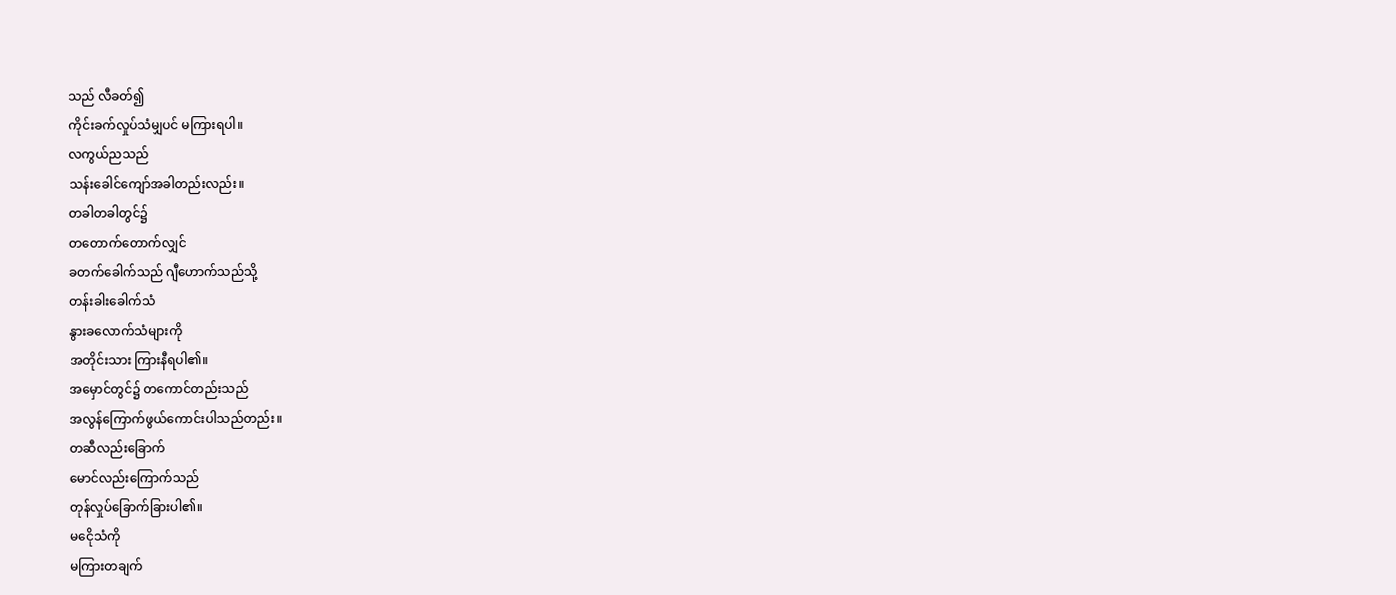သည် လီခတ်၍
ကိုင်းခက်လှုပ်သံမျှပင် မကြားရပါ။
လကွယ်ညသည်
သန်းခေါင်ကျော်အခါတည်းလည်း။
တခါတခါတွင်၌
တတောက်တောက်လျှင်
ခတက်ခေါက်သည် ဂျီဟောက်သည်သို့
တန်းခါးခေါက်သံ
နွားခလောက်သံများကို
အတိုင်းသား ကြားနီရပါ၏။
အမှောင်တွင်၌ တကောင်တည်းသည်
အလွန်ကြောက်ဖွယ်ကောင်းပါသည်တည်း။
တဆီလည်းခြောက်
မောင်လည်းကြောက်သည်
တုန်လှုပ်ခြောက်ခြားပါ၏။
မငေိုသံကို
မကြားတချက်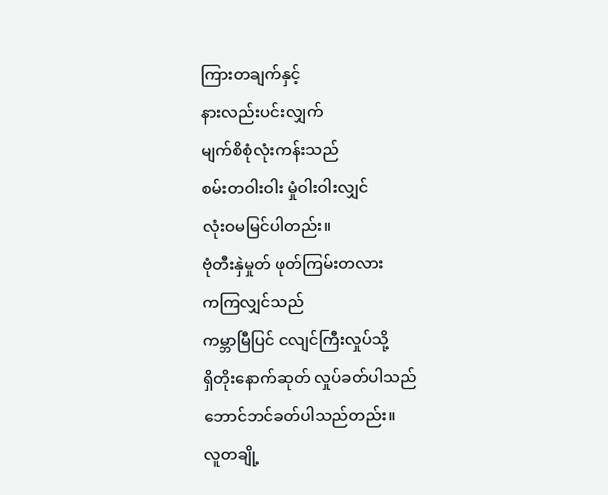ကြားတချက်နှင့်
နားလည်းပင်းလျှက်
မျက်စိစုံလုံးကန်းသည်
စမ်းတဝါးဝါး မှုံဝါးဝါးလျှင်
လုံးဝမမြင်ပါတည်း။
ဗုံတီးနှဲမှုတ် ဖုတ်ကြမ်းတလား
ကကြလျှင်သည်
ကမ္ဘာမြီပြင် ငလျင်ကြီးလှုပ်သို့
ရှိတိုးနောက်ဆုတ် လှုပ်ခတ်ပါသည်
ဘောင်ဘင်ခတ်ပါသည်တည်း။
လူတချို့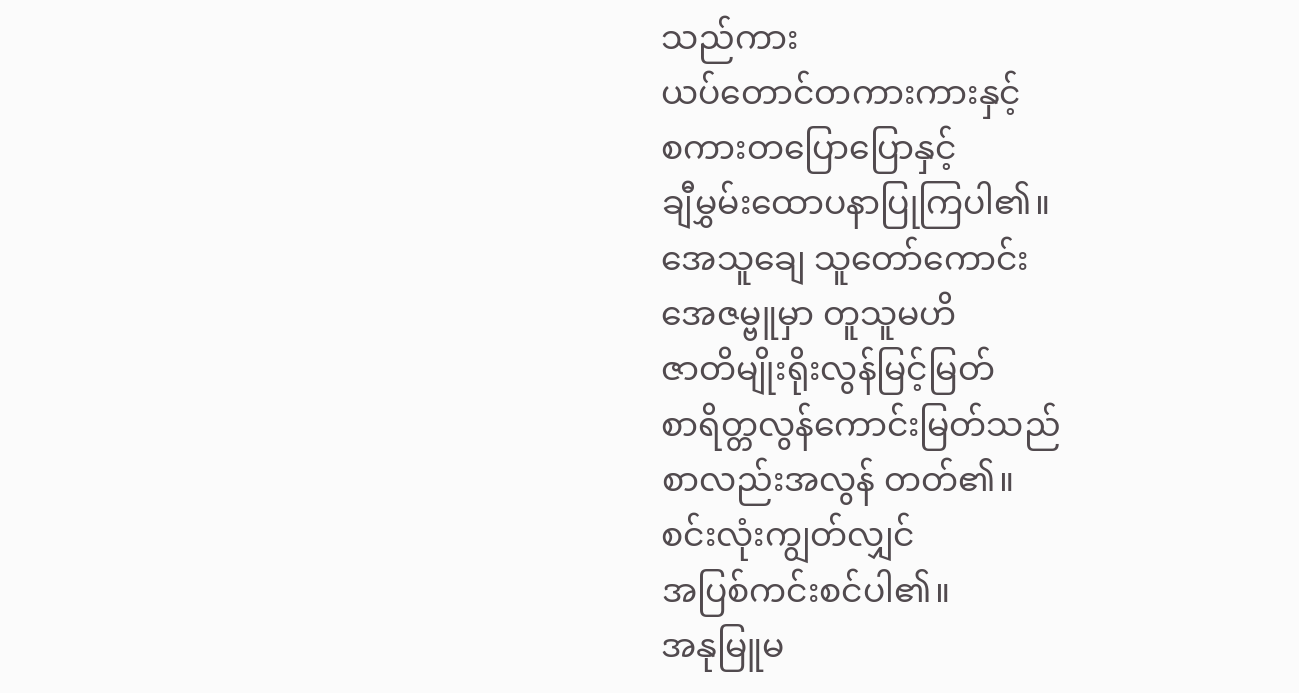သည်ကား
ယပ်တောင်တကားကားနှင့်
စကားတပြောပြောနှင့်
ချီမွှမ်းထောပနာပြုကြပါ၏။
အေသူချေ သူတော်ကောင်း
အေဇမ္ဗူမှာ တူသူမဟိ
ဇာတိမျိုးရိုးလွန်မြင့်မြတ်
စာရိတ္တလွန်ကောင်းမြတ်သည်
စာလည်းအလွန် တတ်၏။
စင်းလုံးကျွတ်လျှင်
အပြစ်ကင်းစင်ပါ၏။
အနုမြူမ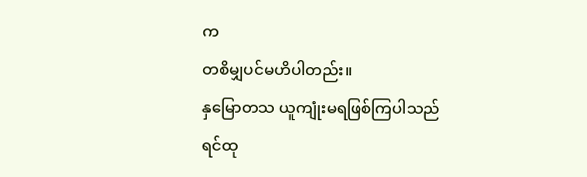က
တစိမျှပင်မဟိပါတည်း။
နှမြောတသ ယူကျုံးမရဖြစ်ကြပါသည်
ရင်ထု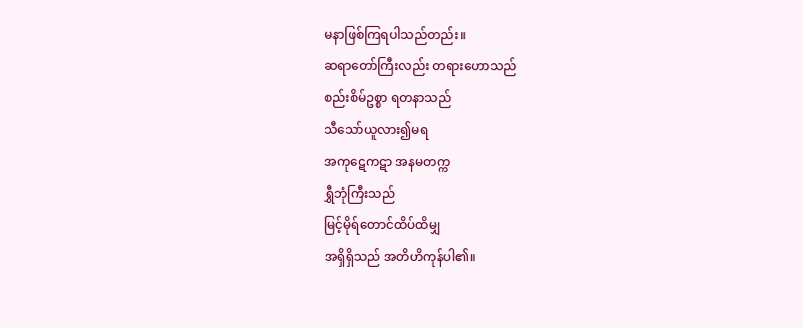မနာဖြစ်ကြရပါသည်တည်း။
ဆရာတော်ကြီးလည်း တရားဟောသည်
စည်းစိမ်ဥစ္စာ ရတနာသည်
သီသော်ယူလား၍မရ
အကုဋေကဋာ အနမတက္က
ရွှီဘုံကြီးသည်
မြင့်မိုရ်တောင်ထိပ်ထိမျှ
အရှိရှိသည် အတိဟိကုန်ပါ၏။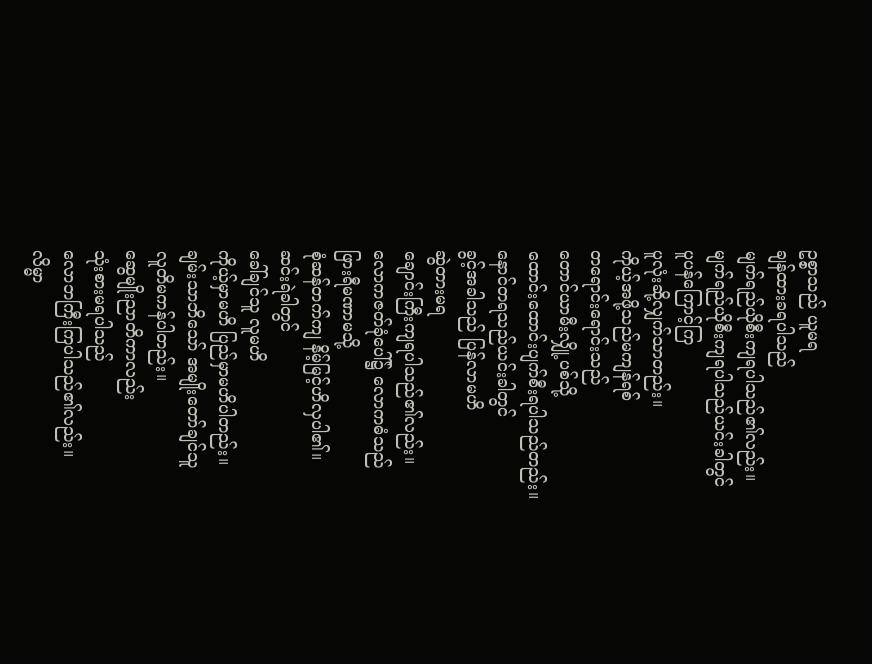ဥစ္စာသည် ယူမရ
ချန်ထားခရပါသည်
မျက်ရည်ယိုစီးကျရပါသည်၏လည်း။
မျက်ရည်ယိုစီးကျရပါသည်ယင်းခါတွင်
ပူပန်ကြောင့်ကြ
ပူလုံးဆို့လျှက်သာတည်း။
ကိုယ့်အဖို့သည်မကျန်ရစ်
တရောင်းရောင်းသည်
တောင်ယာမီးလျှို့ပစ်သို့
ထောင်းထောင်းပျက်စီးရပါသည်တည်း။
နောင်တရသည်ယင်းခါတွင်
ခွင့်အခါသည် ပြန်လာမဟိ
ဆွဲတားမရ
ချောင်းကြီးကျရပါသည်၏လည်း။
လောကဇတ်ခုံပေါ်၌ လောကဓံသည်
ဖြားရီမဏာမသို့
စုံဆန်တက်ကျ နိမ့်မြင့်ဟိလှပါ၏။
ဆင်းရဲခါတွင်
ခေါ်ချင်သူ လူမဟိ
ကိုယ့်မှာမဟိ ပြည်မှာမဟိပါတည်း။
ချမ်းသာဘိသော် အမျိုးတော်ချင်သူ
လူတိမကန်ပါတည်း။
ဆွေမျိုးညာတိကာလည်း
သုံးစားမရပါသည်
လောဘကြီးကြပါသည်၏လည်း။
လိမ္မာ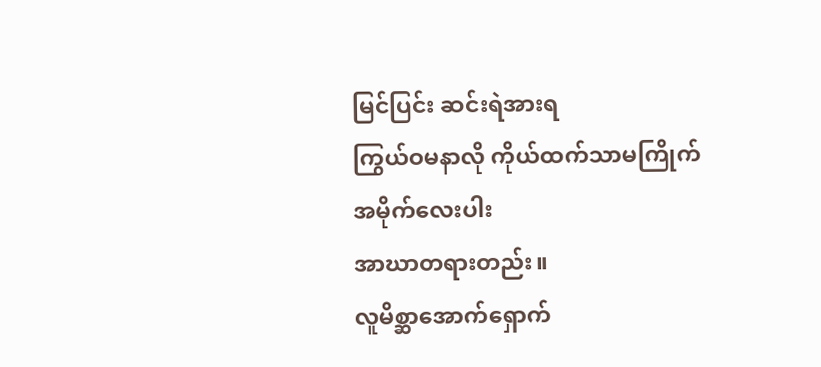မြင်ပြင်း ဆင်းရဲအားရ
ကြွယ်ဝမနာလို ကိုယ်ထက်သာမကြိုက်
အမိုက်လေးပါး
အာဃာတရားတည်း။
လူမိစ္ဆာအောက်ရှောက်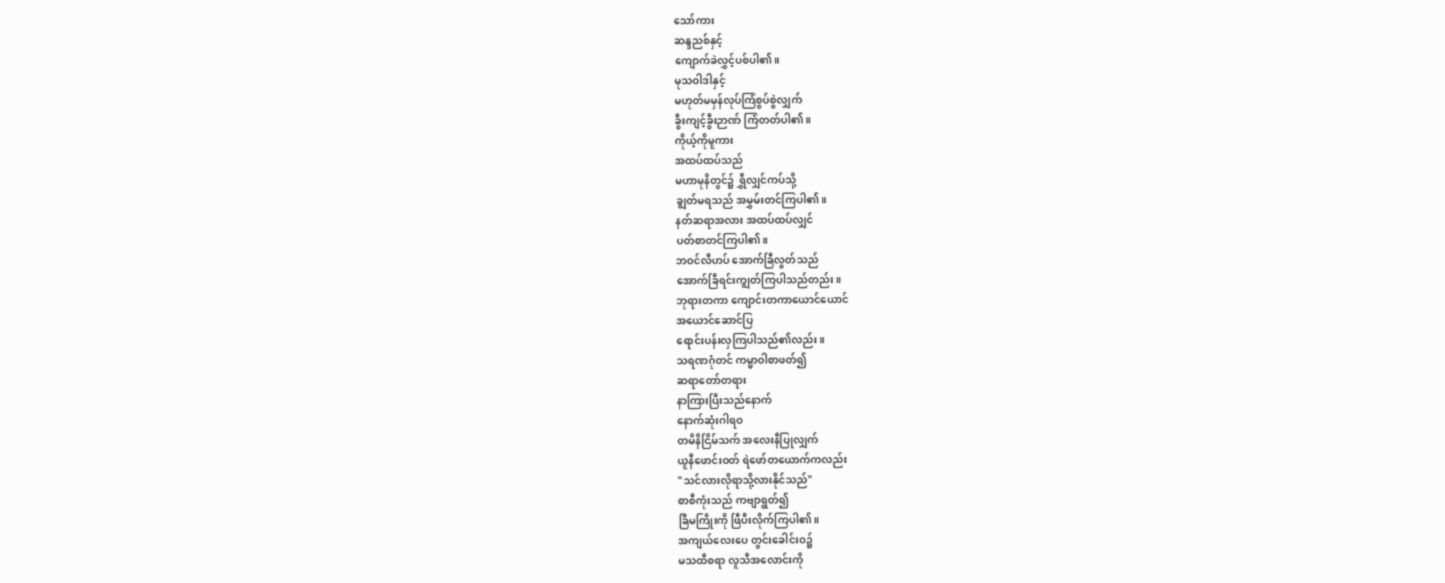သော်ကား
ဆန္ဒညစ်နှင့်
ကျောက်ခဲလွှင့်ပစ်ပါ၏။
မုသဝါဒါနှင့်
မဟုတ်မမှန်လုပ်ကြံစွပ်စွဲလျှက်
ခွီးကျင့်ခွီးဉာဏ် ကြံတတ်ပါ၏။
ကိုယ့်ကိုမူကား
အထပ်ထပ်သည်
မဟာမုနိတွင်၌ ရွှီလျှင်ကပ်သို့
ချွတ်မရသည် အမွှမ်းတင်ကြပါ၏။
နတ်ဆရာအလား အထပ်ထပ်လျှင်
ပတ်စာတင်ကြပါ၏။
ဘဝင်လီဟပ် အောက်ခြီလွတ်သည်
အောက်ခြီရင်းကျွတ်ကြပါသည်တည်း။
ဘုရားတကာ ကျောင်းတကာယောင်ယောင်
အယောင်ဆောင်ပြ
ရောင်းပန်းလှကြပါသည်၏လည်း။
သရဏဂုံတင် ကမ္မာဝါစာဖတ်၍
ဆရာတော်တရား
နာကြားပြီးသည်နောက်
နောက်ဆုံးဂါရဝ
တမိနိငြိမ်သက် အလေးနီပြုလျှက်
ယူနီဖောင်းဝတ် ရဲဖော်တယောက်ကလည်း
"သင်လားလိုရာသို့လားနိုင်သည်"
စာစီကုံးသည် ကဗျာရွတ်၍
ခြီမကြိုးကို ဖြီပီးလိုက်ကြပါ၏။
အကျယ်လေးပေ တွင်းခေါင်းဝ၌
မသထီစရာ လူသီအလောင်းကို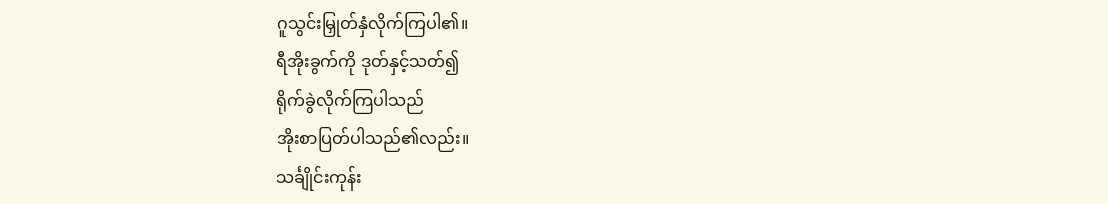ဂူသွင်းမြှုတ်နှံလိုက်ကြပါ၏။
ရီအိုးခွက်ကို ဒုတ်နှင့်သတ်၍
ရိုက်ခွဲလိုက်ကြပါသည်
အိုးစာပြတ်ပါသည်၏လည်း။
သင်္ချိုင်းကုန်း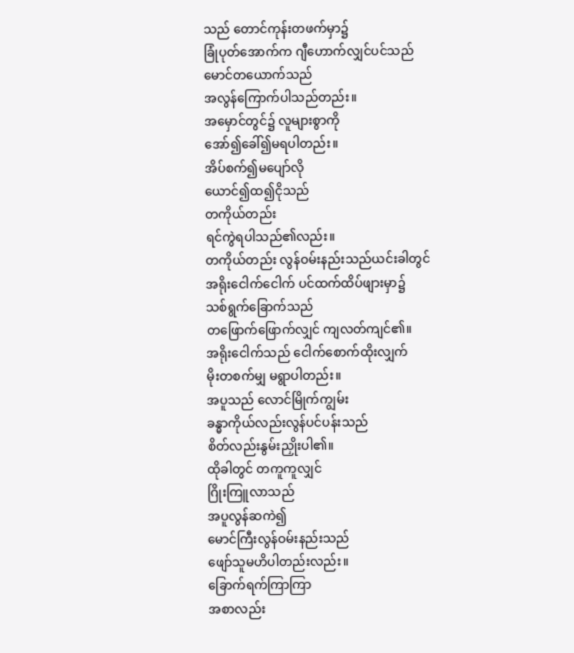သည် တောင်ကုန်းတဖက်မှာ၌
ခြုံပုတ်အောက်က ဂျီဟောက်လျှင်ပင်သည်
မောင်တယောက်သည်
အလွန်ကြောက်ပါသည်တည်း။
အမှောင်တွင်၌ လူများစွာကို
အော်၍ခေါ်၍မရပါတည်း။
အိပ်စက်၍မပျော်လို
ယောင်၍ထ၍ငိုသည်
တကိုယ်တည်း
ရင်ကွဲရပါသည်၏လည်း။
တကိုယ်တည်း လွန်ဝမ်းနည်းသည်ယင်းခါတွင်
အရိုးငေါက်ငေါက် ပင်ထက်ထိပ်ဖျားမှာ၌
သစ်ရွက်ခြောက်သည်
တဖြောက်ဖြောက်လျှင် ကျလတ်ကျင်၏။
အရိုးငေါက်သည် ငေါက်စောက်ထိုးလျှက်
မိုးတစက်မျှ မရွာပါတည်း။
အပူသည် လောင်မြိုက်ကျွမ်း
ခန္ဓာကိုယ်လည်းလွန်ပင်ပန်းသည်
စိတ်လည်းနွမ်းညှိုးပါ၏။
ထိုခါတွင် တကူကူလျှင်
ဂြိုးကြူလာသည်
အပူလွန်ဆကဲ၍
မောင်ကြီးလွန်ဝမ်းနည်းသည်
ဖျော်သူမဟိပါတည်းလည်း။
ခြောက်ရက်ကြာကြာ
အစာလည်း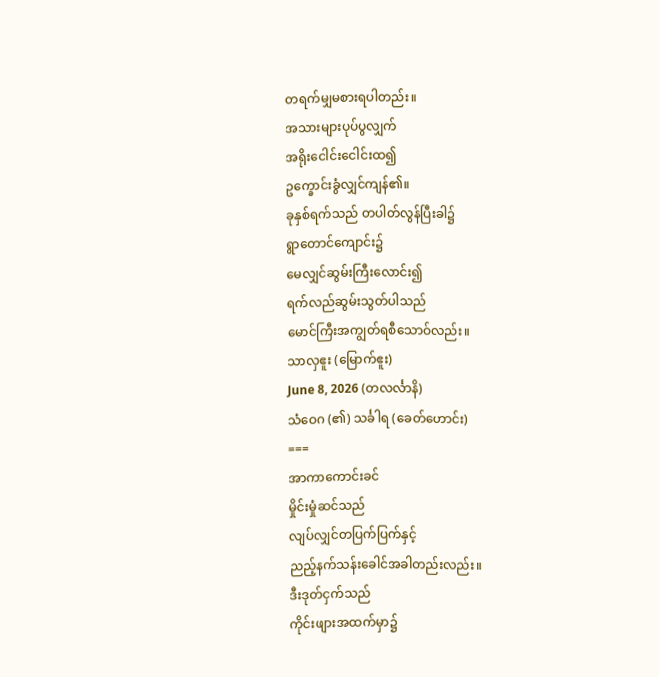တရက်မျှမစားရပါတည်း။
အသားများပုပ်ပွလျှက်
အရိုးငေါင်းငေါင်းထ၍
ဥက္ခောင်းခွံလျှင်ကျန်၏။
ခုနှစ်ရက်သည် တပါတ်လွန်ပြီးခါ၌
ရွာတောင်ကျောင်း၌
မေလျှင်ဆွမ်းကြီးလောင်း၍
ရက်လည်ဆွမ်းသွတ်ပါသည်
မောင်ကြီးအကျွတ်ရစီသောဝ်လည်း။
သာလှဧူး (မြောက်ဧူး)
June 8, 2026 (တလင်္လာနိ)
သံဝေဂ (၏) သင်္ခါရ (ခေတ်ဟောင်း)
===
အာကာကောင်းခင်
မှိုင်းမှုံဆင်သည်
လျပ်လျှင်တပြက်ပြက်နှင့်
ညည့်နက်သန်းခေါင်အခါတည်းလည်း။
ဒီးဒုတ်ငှက်သည်
ကိုင်းဖျားအထက်မှာ၌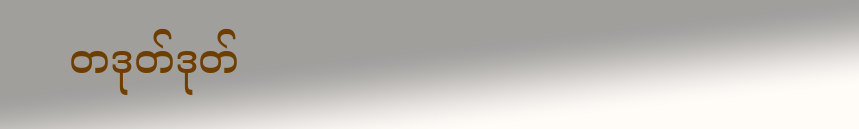တဒုတ်ဒုတ်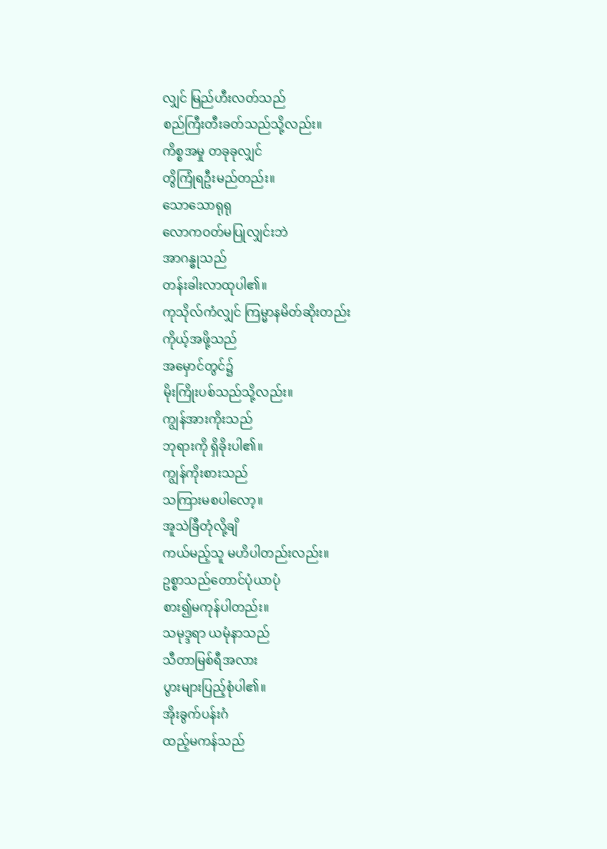လျှင် မြည်ဟီးလတ်သည်
စည်ကြီးတီးခတ်သည်သို့လည်း။
ကိစ္စအမှု တခုခုလျှင်
တွိကြုံရဦးမည်တည်း။
သောသောရုရု
လောကဝတ်မပြုလျှင်းဘဲ
အာဂန္ဓုသည်
တန်းခါးလာထုပါ၏။
ကုသိုလ်ကံလျှင် ကြမ္မာနမိတ်ဆိုးတည်း
ကိုယ့်အဖို့သည်
အမှောင်တွင်၌
မိုးကြိုးပစ်သည်သို့လည်း။
ကျွန်အားကိုးသည်
ဘုရားကို ရှိခိုးပါ၏။
ကျွန်ကိုးစားသည်
သကြားမစပါလော့။
အူသဲခြီတုံလို့ချိ
ကယ်မည့်သူ မဟိပါတည်းလည်း။
ဥစ္စာသည်တောင်ပုံယာပုံ
စား၍မကုန်ပါတည်း။
သမုဒ္ဒရာ ယမုံနာသည်
သီတာမြစ်ရီအလား
ပွားများပြည့်စုံပါ၏။
အိုးခွက်ပန်းဂံ
ထည့်မကန်သည်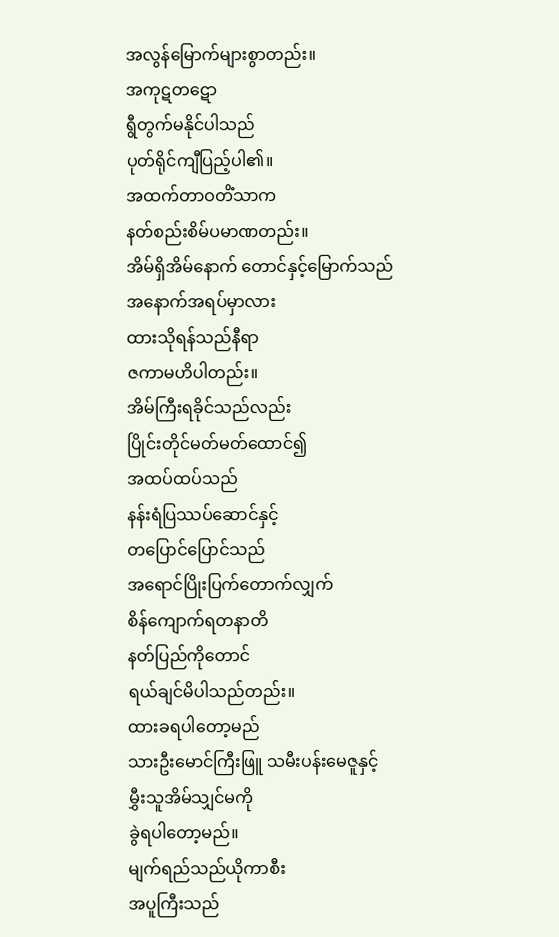အလွန်မြောက်များစွာတည်း။
အကုဋတဋော
ရွီတွက်မနိုင်ပါသည်
ပုတ်ရိုင်ကျီပြည့်ပါ၏။
အထက်တာဝတိံသာက
နတ်စည်းစိမ်ပမာဏတည်း။
အိမ်ရှိအိမ်နောက် တောင်နှင့်မြောက်သည်
အနောက်အရပ်မှာလား
ထားသိုရန်သည်နီရာ
ဇကာမဟိပါတည်း။
အိမ်ကြီးရခိုင်သည်လည်း
ပြိုင်းတိုင်မတ်မတ်ထောင်၍
အထပ်ထပ်သည်
နန်းရံပြဿပ်ဆောင်နှင့်
တပြောင်ပြောင်သည်
အရောင်ပြိုးပြက်တောက်လျှက်
စိန်ကျောက်ရတနာတိ
နတ်ပြည်ကိုတောင်
ရယ်ချင်မိပါသည်တည်း။
ထားခရပါတော့မည်
သားဦးမောင်ကြီးဖြူ သမီးပန်းမေဇူနှင့်
မွှီးသူအိမ်သျှင်မကို
ခွဲရပါတော့မည်။
မျက်ရည်သည်ယိုကာစီး
အပူကြီးသည်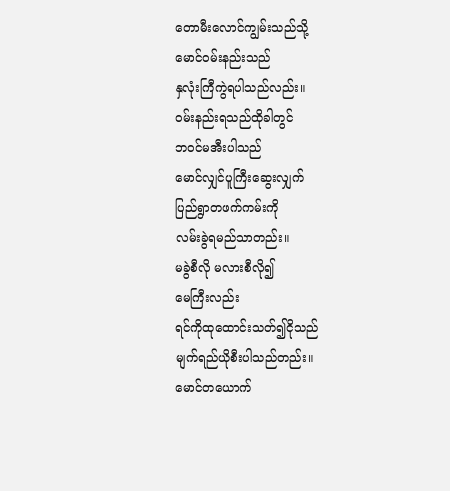တောမီးလောင်ကျွမ်းသည်သို့
မောင်ဝမ်းနည်းသည်
နှလုံးကြီကွဲရပါသည်လည်း။
ဝမ်းနည်းရသည်ထိုခါတွင်
ဘဝင်မအီးပါသည်
မောင်လျှင်ပူကြီးဆွေးလျှက်
ပြည်ရွာတဖက်ကမ်းကို
လမ်းခွဲရမည်သာတည်း။
မခွဲစီလို မလားစီလို၍
မေကြီးလည်း
ရင်ကိုထုထောင်းသတ်၍ငိုသည်
မျက်ရည်ယိုစီးပါသည်တည်း။
မောင်တယောက်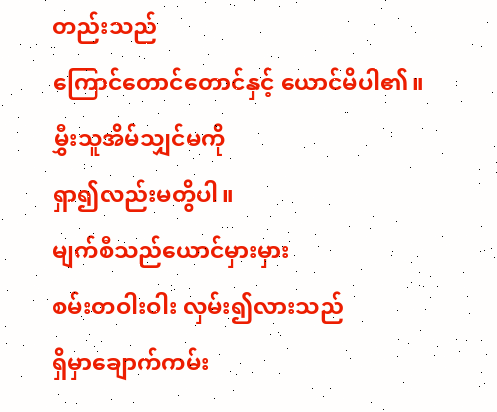တည်းသည်
ကြောင်တောင်တောင်နှင့် ယောင်မိပါ၏။
မွှီးသူအိမ်သျှင်မကို
ရှာ၍လည်းမတွိပါ။
မျက်စီသည်ယောင်မှားမှား
စမ်းတဝါးဝါး လှမ်း၍လားသည်
ရှိမှာချောက်ကမ်း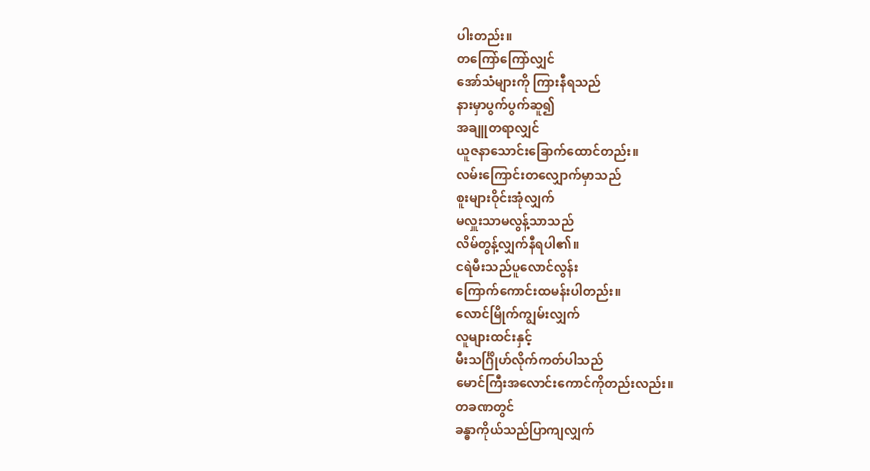ပါးတည်း။
တကြော်ကြော်လျှင်
အော်သံများကို ကြားနီရသည်
နားမှာပွက်ပွက်ဆူ၍
အချူတရာလျှင်
ယူဇနာသောင်းခြောက်ထောင်တည်း။
လမ်းကြောင်းတလျှောက်မှာသည်
စူးများဝိုင်းအုံလျှက်
မလှူးသာမလွန့်သာသည်
လိမ်တွန့်လျှက်နီရပါ၏။
ငရဲမီးသည်ပူလောင်လွန်း
ကြောက်ကောင်းထမန်းပါတည်း။
လောင်မြိုက်ကျွမ်းလျှက်
လူများထင်းနှင့်
မီးသင်္ဂြိုဟ်လိုက်ကတ်ပါသည်
မောင်ကြီးအလောင်းကောင်ကိုတည်းလည်း။
တခဏတွင်
ခန္ဓာကိုယ်သည်ပြာကျလျှက်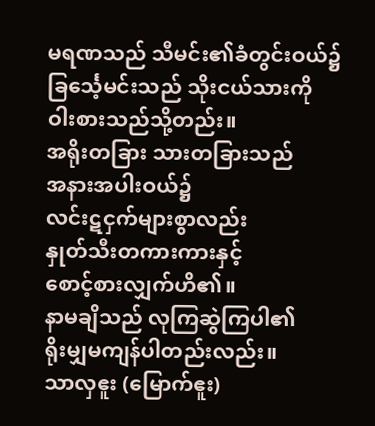မရဏသည် သီမင်း၏ခံတွင်းဝယ်၌
ခြင်္သေ့မင်းသည် သိုးငယ်သားကို
ဝါးစားသည်သို့တည်း။
အရိုးတခြား သားတခြားသည်
အနားအပါးဝယ်၌
လင်းဋငှက်များစွာလည်း
နှုတ်သီးတကားကားနှင့်
စောင့်စားလျှက်ဟိ၏။
နာမချိသည် လုကြဆွဲကြပါ၏
ရိုးမျှမကျန်ပါတည်းလည်း။
သာလှဧူး (မြောက်ဧူး)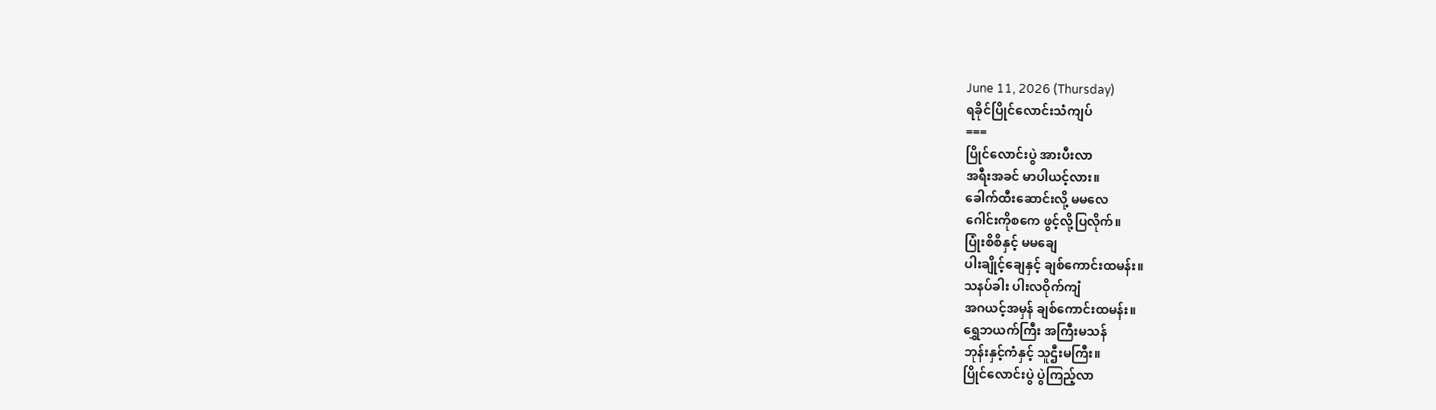June 11, 2026 (Thursday)
ရခိုင်ပြိုင်လောင်းသံကျပ်
===
ပြိုင်လောင်းပွဲ အားပီးလာ
အရီးအခင် မာပါယင့်လား။
ခေါက်ထီးဆောင်းလို့ မမလေ
ဂေါင်းကိုစကေ ဖွင့်လို့ပြလိုက်။
ပြုံးစိစိနှင့် မမချေ
ပါးချိုင့်ချေနှင့် ချစ်ကောင်းထမန်း။
သနပ်ခါး ပါးလဝိုက်ကျံ
အဂယင့်အမှန် ချစ်ကောင်းထမန်း။
ရွှေဘယက်ကြီး အကြီးမသန်
ဘုန်းနှင့်ကံနှင့် သူဌီးမကြီး။
ပြိုင်လောင်းပွဲ ပွဲကြည့်လာ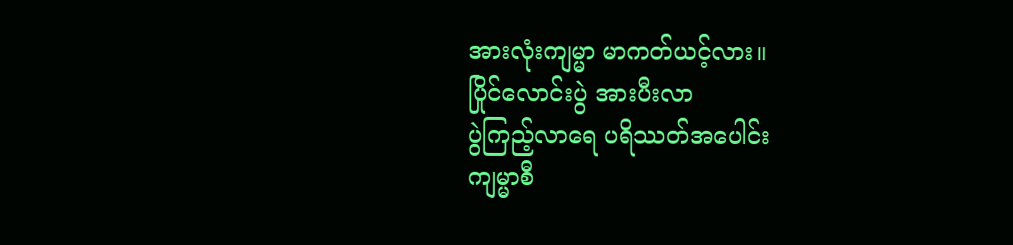အားလုံးကျမ္မာ မာကတ်ယင့်လား။
ပြိုင်လောင်းပွဲ အားပီးလာ
ပွဲကြည့်လာရေ ပရိဿတ်အပေါင်း
ကျမ္မာစီ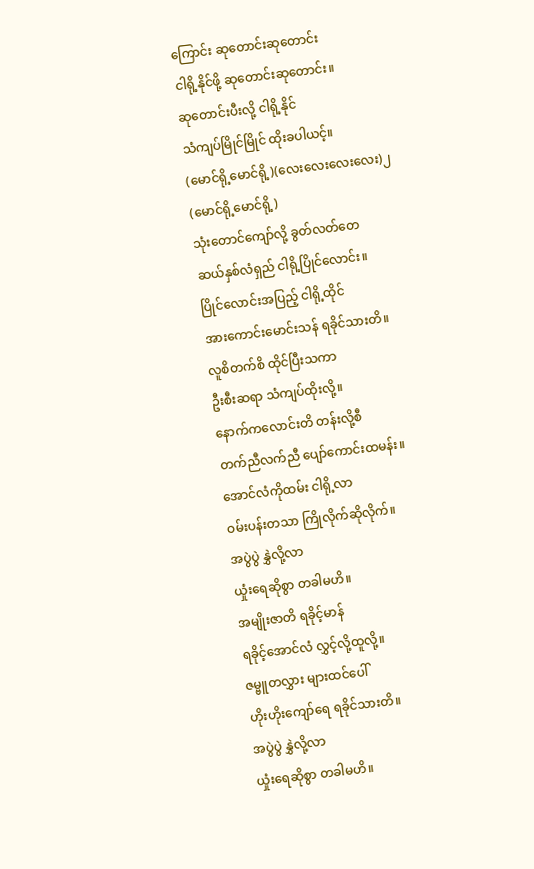ကြောင်း ဆုတောင်းဆုတောင်း
ငါရို့နိုင်ဖို့ ဆုတောင်းဆုတောင်း။
ဆုတောင်းပီးလို့ ငါရို့နိုင်
သံကျပ်မြိုင်မြိုင် ထိုးခပါယင့်။
(မောင်ရို့မောင်ရို့)(လေးလေးလေးလေး)၂ (မောင်ရို့မောင်ရို့)
သုံးတောင်ကျော်လို့ ခွတ်လတ်တေ
ဆယ်နှစ်လံရှည် ငါရို့ပြိုင်လောင်း။
ပြိုင်လောင်းအပြည့် ငါရို့ထိုင်
အားကောင်းမောင်းသန် ရခိုင်သားတိ။
လူစိတက်စိ ထိုင်ပြီးသကာ
ဦးစီးဆရာ သံကျပ်ထိုးလို့။
နောက်ကလောင်းတိ တန်းလို့စီ
တက်ညီလက်ညီ ပျော်ကောင်းထမန်း။
အောင်လံကိုထမ်း ငါရို့လာ
ဝမ်းပန်းတသာ ကြိုလိုက်ဆိုလိုက်။
အပွဲပွဲ နွှဲလို့လာ
ယှုံးရေဆိုစွာ တခါမဟိ။
အမျိုးဇာတိ ရခိုင့်မာန်
ရခိုင့်အောင်လံ လွှင့်လို့ထူလို့။
ဇမ္ဗူတလွှား များထင်ပေါ်
ဟိုးဟိုးကျော်ရေ ရခိုင်သားတိ။
အပွဲပွဲ နွှဲလို့လာ
ယှုံးရေဆိုစွာ တခါမဟိ။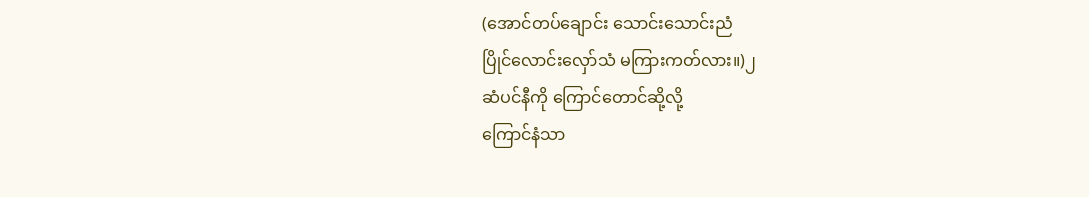(အောင်တပ်ချောင်း သောင်းသောင်းညံ
ပြိုင်လောင်းလှော်သံ မကြားကတ်လား။)၂
ဆံပင်နီကို ကြောင်တောင်ဆို့လို့
ကြောင်နံသာ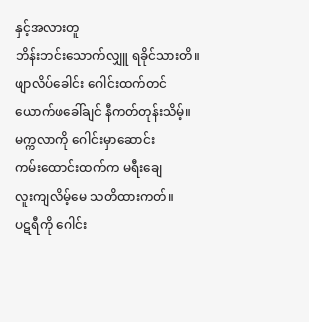နှင့်အလားတူ
ဘိန်းဘင်းသောက်လျှူ ရခိုင်သားတိ။
ဖျာလိပ်ခေါင်း ဂေါင်းထက်တင်
ယောက်ဖခေါ်ချင် နီကတ်တုန်းသိမ့်။
မက္ကလာကို ဂေါင်းမှာဆောင်း
ကမ်းထောင်းထက်က မရီးချေ
လူးကျလိမ့်မေ သတိထားကတ်။
ပဋရီကို ဂေါင်း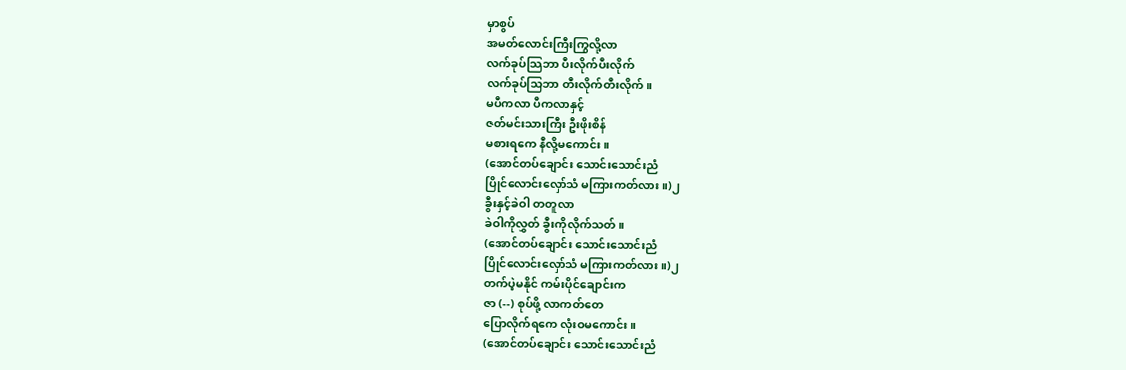မှာစွပ်
အမတ်လောင်းကြီးကြွလို့လာ
လက်ခုပ်သြဘာ ပီးလိုက်ပီးလိုက်
လက်ခုပ်သြဘာ တီးလိုက်တီးလိုက်။
မပီကလာ ပီကလာနှင့်
ဇတ်မင်းသားကြီး ဦးဖိုးစိန်
မစားရကေ နီလို့မကောင်း။
(အောင်တပ်ချောင်း သောင်းသောင်းညံ
ပြိုင်လောင်းလှော်သံ မကြားကတ်လား။)၂
ခွီးနှင့်ခဲဝါ တတူလာ
ခဲဝါကိုလွှတ် ခွီးကိုလိုက်သတ်။
(အောင်တပ်ချောင်း သောင်းသောင်းညံ
ပြိုင်လောင်းလှော်သံ မကြားကတ်လား။)၂
တက်ပဲ့မနိုင် ကမ်းပိုင်ချောင်းက
ဇာ (--) စုပ်ဖို့ လာကတ်တေ
ပြောလိုက်ရကေ လုံးဝမကောင်း။
(အောင်တပ်ချောင်း သောင်းသောင်းညံ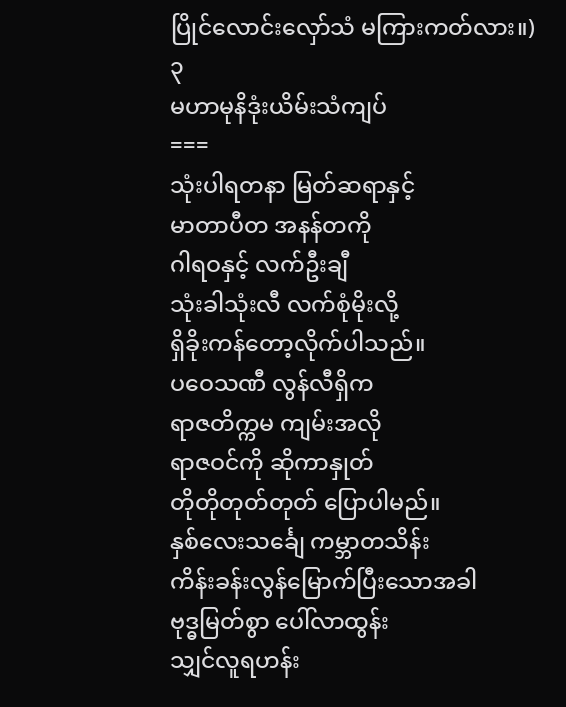ပြိုင်လောင်းလှော်သံ မကြားကတ်လား။)၃
မဟာမုနိဒုံးယိမ်းသံကျပ်
===
သုံးပါရတနာ မြတ်ဆရာနှင့်
မာတာပီတ အနန်တကို
ဂါရဝနှင့် လက်ဦးချီ
သုံးခါသုံးလီ လက်စုံမိုးလို့
ရှိခိုးကန်တော့လိုက်ပါသည်။
ပဝေသဏီ လွန်လီရှိက
ရာဇတိက္ကမ ကျမ်းအလို
ရာဇဝင်ကို ဆိုကာနှုတ်
တိုတိုတုတ်တုတ် ပြောပါမည်။
နှစ်လေးသင်္ချေ ကမ္ဘာတသိန်း
ကိန်းခန်းလွန်မြောက်ပြီးသောအခါ
ဗုဒ္ဓမြတ်စွာ ပေါ်လာထွန်း
သျှင်လူရဟန်း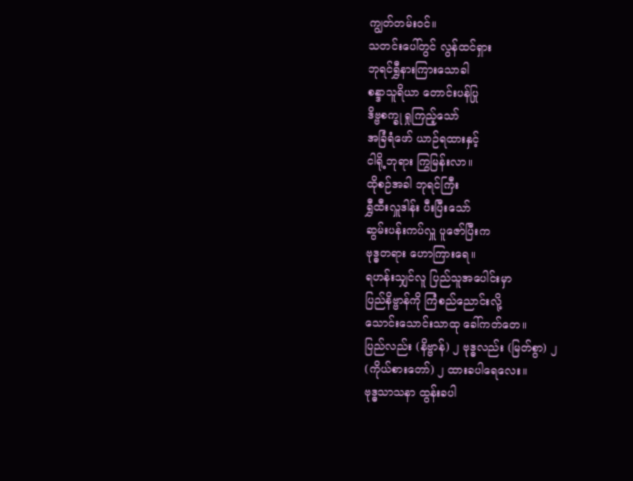ကျွတ်တမ်းဝင်။
သတင်းပေါ်တွင် လွန်ထင်ရှား
ဘုရင်ရွှီနားကြားသောခါ
စန္ဒာသူရိယာ တောင်းပန်ပြု
ဒိဗ္ဗစက္ခု ရှုကြည့်သော်
အခြံရံဖော် ယာဉ်ရထားနှင့်
ငါရို့ဘုရား ကြွမြန်းလာ။
ထိုစဉ်အခါ ဘုရင်ကြီး
ရွှီထီးလှူဒါန်း ပီးပြီးသော်
ဆွမ်းပန်းကပ်လှူ ပူဇော်ပြီးက
ဗုဒ္ဓတရား ဟောကြားရေ။
ရဟန်းသျှင်လူ ပြည်သူအပေါင်းမှာ
ပြည်နိဗ္ဗာန်ကို ကြံစည်ညောင်းလို့
သောင်းသောင်းသာထု ခေါ်ကတ်တေ။
ပြည်လည်း (နိဗ္ဗာန်) ၂ ဗုဒ္ဓလည်း (မြတ်စွာ) ၂
(ကိုယ်စားတော်) ၂ ထားခပါရေလေး။
ဗုဒ္ဓသာသနာ ထွန်းခပါ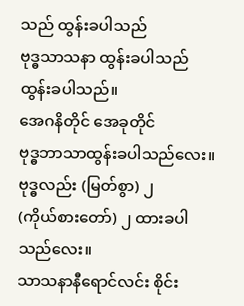သည် ထွန်းခပါသည်
ဗုဒ္ဓသာသနာ ထွန်းခပါသည် ထွန်းခပါသည်။
အေဂနိတိုင် အေခုတိုင်
ဗုဒ္ဓဘာသာထွန်းခပါသည်လေး။
ဗုဒ္ဓလည်း (မြတ်စွာ) ၂
(ကိုယ်စားတော်) ၂ ထားခပါသည်လေး။
သာသနာနီရောင်လင်း စိုင်း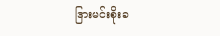ဒြားမင်းစိုးခ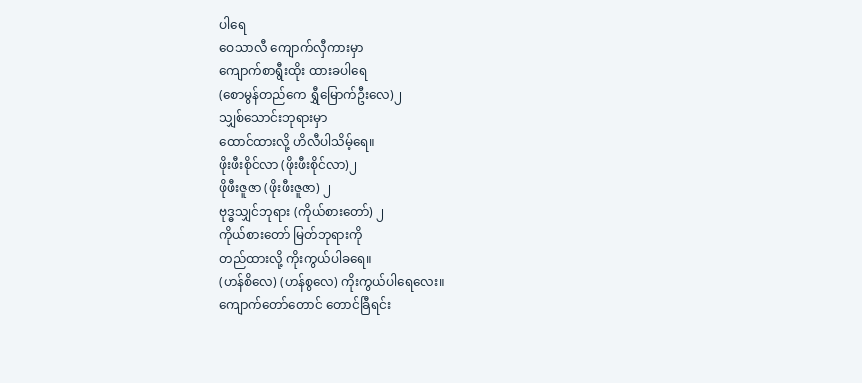ပါရေ
ဝေသာလီ ကျောက်လှီကားမှာ
ကျောက်စာရွီးထိုး ထားခပါရေ
(စောမွန်တည်ကေ ရွှီမြောက်ဦးလေ)၂
သျှစ်သောင်းဘုရားမှာ
ထောင်ထားလို့ ဟိလီပါသိမ့်ရေ။
ဖိုးဖီးစိုင်လာ (ဖိုးဖီးစိုင်လာ)၂
ဖိုဖီးဇူဇာ (ဖိုးဖီးဇူဇာ) ၂
ဗုဒ္ဓသျှင်ဘုရား (ကိုယ်စားတော်) ၂
ကိုယ်စားတော် မြတ်ဘုရားကို
တည်ထားလို့ ကိုးကွယ်ပါခရေ။
(ဟန်စိလေ) (ဟန်စွလေ) ကိုးကွယ်ပါရေလေး။
ကျောက်တော်တောင် တောင်ခြီရင်း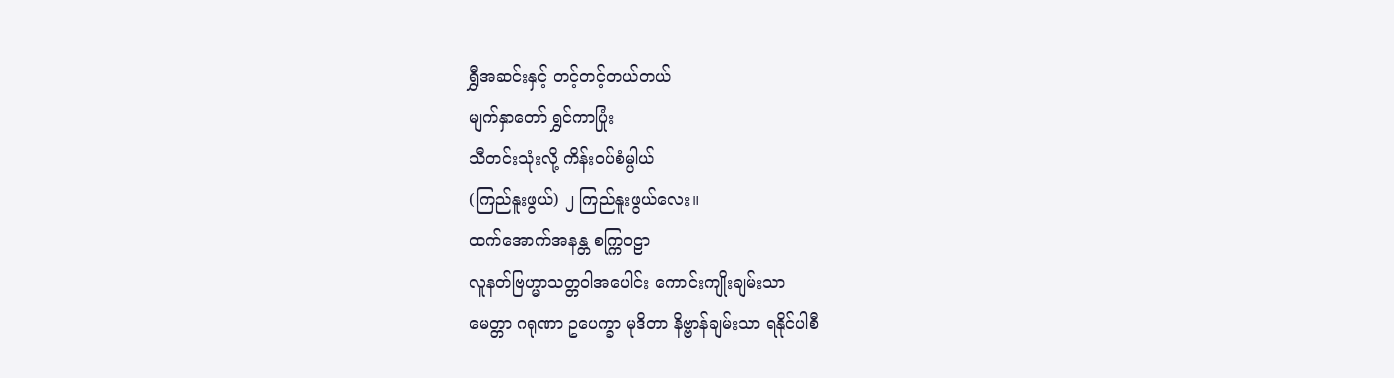ရွှီအဆင်းနှင့် တင့်တင့်တယ်တယ်
မျက်နှာတော် ရွှင်ကာပြုံး
သီတင်းသုံးလို့ ကိန်းဝပ်စံမ္ပါယ်
(ကြည်နူးဖွယ်) ၂ ကြည်နူးဖွယ်လေး။
ထက်အောက်အနန္တ စက္ကြဝဠာ
လူနတ်ဗြဟ္မာသတ္တဝါအပေါင်း ကောင်းကျိုးချမ်းသာ
မေတ္တာ ဂရုဏာ ဥပေက္ခာ မုဒိတာ နိဗ္ဗာန်ချမ်းသာ ရနိုင်ပါစီ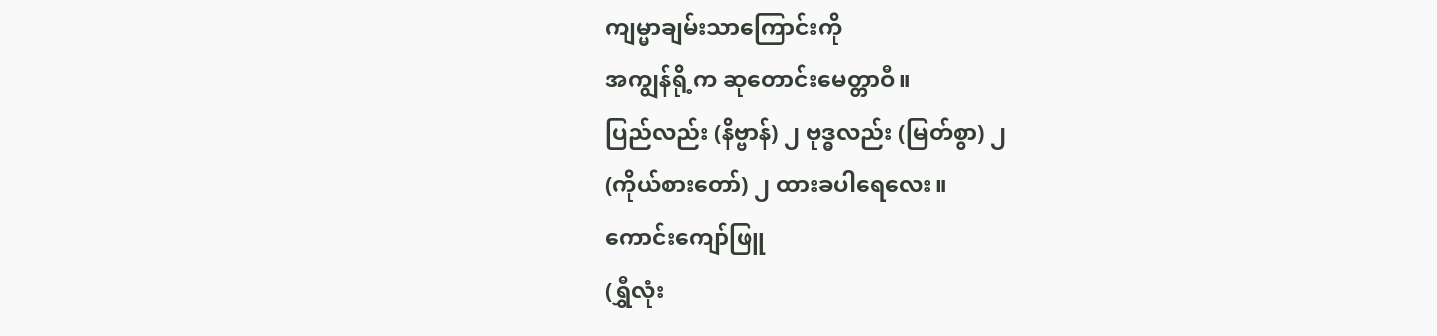ကျမ္မာချမ်းသာကြောင်းကို
အကျွန်ရို့က ဆုတောင်းမေတ္တာဝီ။
ပြည်လည်း (နိဗ္ဗာန်) ၂ ဗုဒ္ဓလည်း (မြတ်စွာ) ၂
(ကိုယ်စားတော်) ၂ ထားခပါရေလေး။
ကောင်းကျော်ဖြူ
(ရွှီလုံး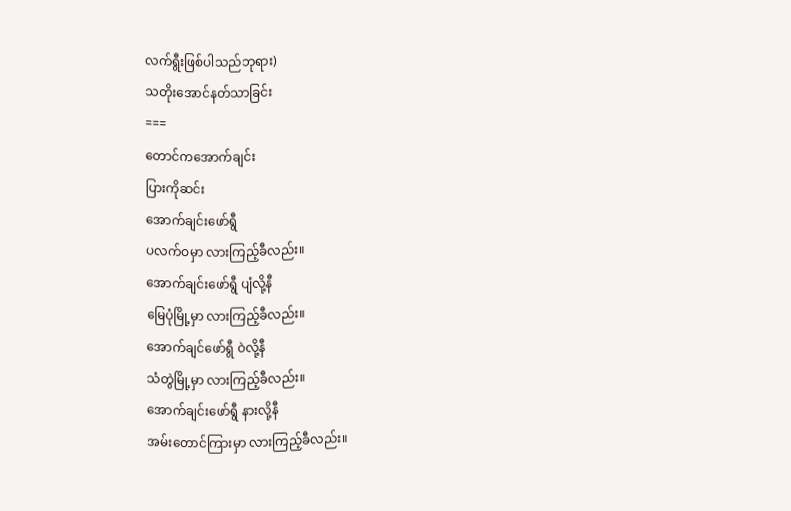လက်ရွီးဖြစ်ပါသည်ဘုရား)
သတိုးအောင်နတ်သာခြင်း
===
တောင်ကအောက်ချင်း
ပြားကိုဆင်း
အောက်ချင်းဖော်ရွီ
ပလက်ဝမှာ လားကြည့်ခီလည်း။
အောက်ချင်းဖော်ရွီ ပျံလို့နီ
မြေပုံမြို့မှာ လားကြည့်ခီလည်း။
အောက်ချင်ဖော်ရွီ ဝဲလို့နီ
သံတွဲမြို့မှာ လားကြည့်ခီလည်း။
အောက်ချင်းဖော်ရွီ နားလို့နီ
အမ်းတောင်ကြားမှာ လားကြည့်ခီလည်း။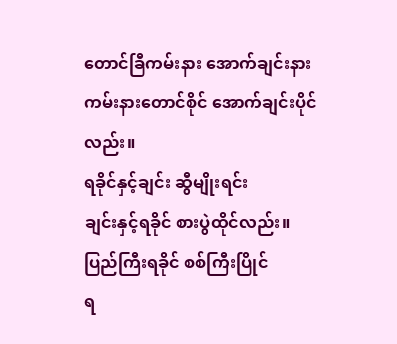တောင်ခြီကမ်းနား အောက်ချင်းနား
ကမ်းနားတောင်စိုင် အောက်ချင်းပိုင်လည်း။
ရခိုင်နှင့်ချင်း ဆွီမျိုးရင်း
ချင်းနှင့်ရခိုင် စားပွဲထိုင်လည်း။
ပြည်ကြီးရခိုင် စစ်ကြီးပြိုင်
ရ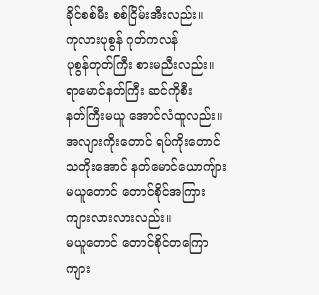ခိုင်စစ်မီး စစ်ငြိမ်းအီးလည်း။
ကုလားပုစွန် ဂုတ်ကလန်
ပုစွန်တုတ်ကြီး စားမညီးလည်း။
ရာမောင်နတ်ကြီး ဆင်ကိုစီး
နတ်ကြီးမယူ အောင်လံထူလည်း။
အလျားကိုးတောင် ရပ်ကိုးတောင်
သတိုးအောင် နတ်မောင်ယောကျ်ား
မယူတောင် တောင်စိုင်အကြား
ကျားလားလားလည်း။
မယူတောင် တောင်စိုင်တကြော
ကျား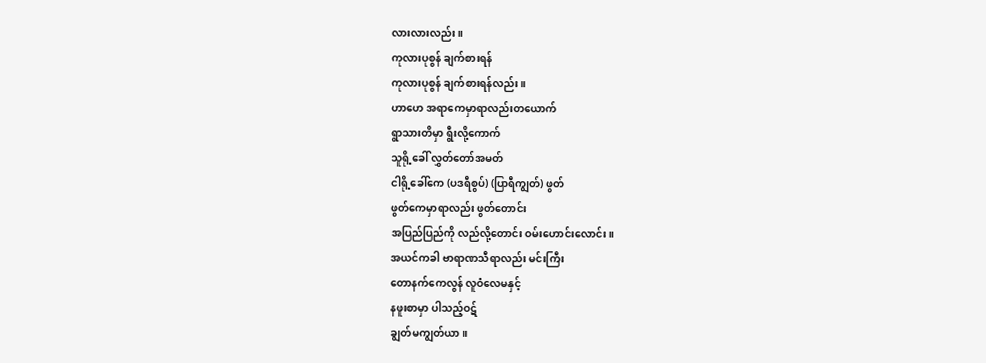လားလားလည်း။
ကုလားပုစွန် ချက်စားရန်
ကုလားပုစွန် ချက်စားရန်လည်း။
ဟာဟေ အရာကေမှာရာလည်းတယောက်
ရွာသားတိမှာ ရွီးလို့ကောက်
သူရို့ခေါ် လွှတ်တော်အမတ်
ငါရို့ခေါ်ကေ (ပဒရီစွပ်) (ပြာရီကျွတ်) ဖွတ်
ဖွတ်ကေမှာရာလည်း ဖွတ်တောင်း
အပြည်ပြည်ကို လည်လို့တောင်း ဝမ်းဟောင်းလောင်း။
အယင်ကခါ ဗာရာဏသီရာလည်း မင်းကြီး
တောနက်ကေလွန် လူဝံလေမနှင့်
နဖူးစာမှာ ပါသည့်ဝဋ်
ချွတ်မကျွတ်ယာ။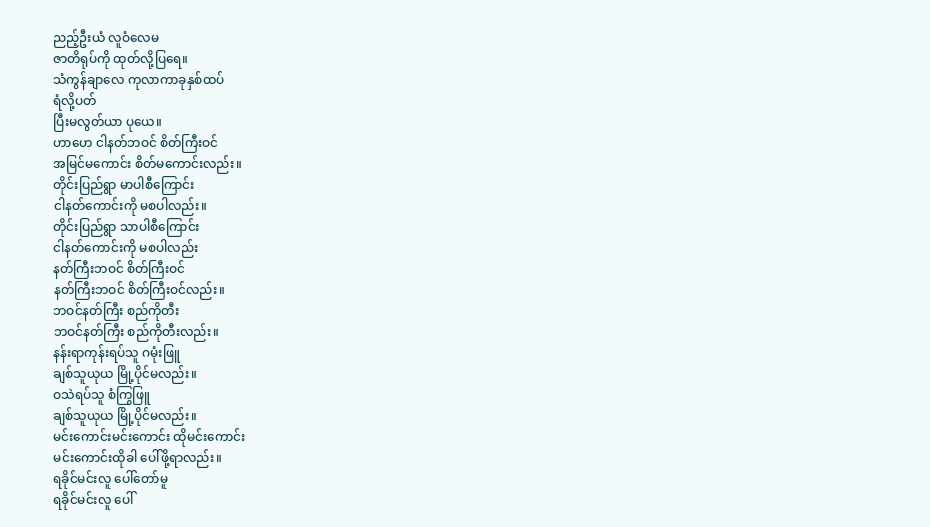ညည့်ဦးယံ လူဝံလေမ
ဇာတိရုပ်ကို ထုတ်လို့ပြရေ။
သံကွန်ချာလေ ကုလာကာခုနှစ်ထပ်
ရံလို့ပတ်
ပြီးမလွတ်ယာ ပုယေ။
ဟာဟေ ငါနတ်ဘဝင် စိတ်ကြီးဝင်
အမြင်မကောင်း စိတ်မကောင်းလည်း။
တိုင်းပြည်ရွာ မာပါစီကြောင်း
ငါနတ်ကောင်းကို မစပါလည်း။
တိုင်းပြည်ရွာ သာပါစီကြောင်း
ငါနတ်ကောင်းကို မစပါလည်း
နတ်ကြီးဘဝင် စိတ်ကြီးဝင်
နတ်ကြီးဘဝင် စိတ်ကြီးဝင်လည်း။
ဘဝင်နတ်ကြီး စည်ကိုတီး
ဘဝင်နတ်ကြီး စည်ကိုတီးလည်း။
နန်းရာကုန်းရပ်သူ ဂမုံးဖြူ
ချစ်သူယုယ မြို့ပိုင်မလည်း။
ဝသဲရပ်သူ စံကြွဖြူ
ချစ်သူယုယ မြို့ပိုင်မလည်း။
မင်းကောင်းမင်းကောင်း ထိုမင်းကောင်း
မင်းကောင်းထိုခါ ပေါ်ဖို့ရာလည်း။
ရခိုင်မင်းလူ ပေါ်တော်မူ
ရခိုင်မင်းလူ ပေါ်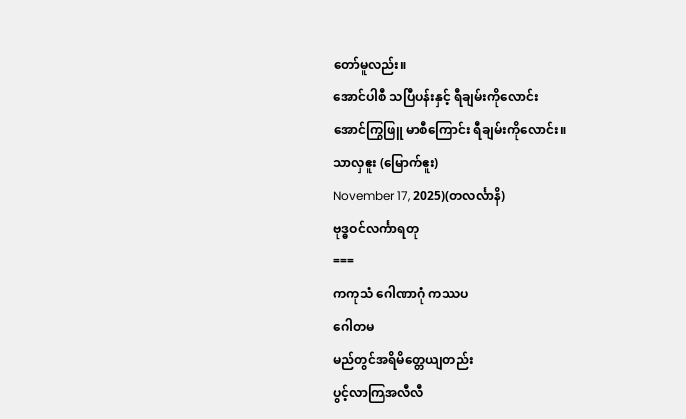တော်မူလည်း။
အောင်ပါစီ သပြီပန်းနှင့် ရီချမ်းကိုလောင်း
အောင်ကြွဖြူ မာစီကြောင်း ရီချမ်းကိုလောင်း။
သာလှဧူး (မြောက်ဧူး)
November 17, 2025)(တလင်္လာနိ)
ဗုဒ္ဓဝင်လင်္ကာရတု
===
ကကုသံ ဂေါဏာဂုံ ကဿပ
ဂေါတမ
မည်တွင်အရိမိတ္တေယျတည်း
ပွင့်လာကြအလီလီ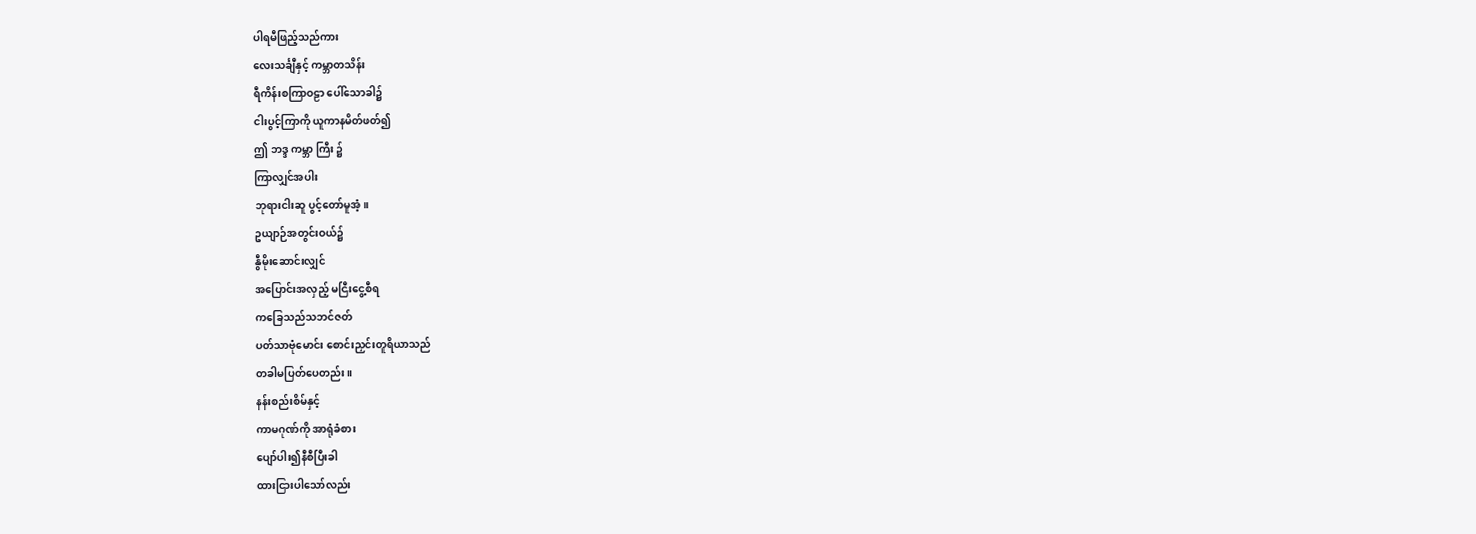ပါရမီဖြည့်သည်ကား
လေးသင်္ချီနှင့် ကမ္ဘာတသိန်း
ရီကိန်းစကြာဝဠာ ပေါ်သောခါ၌
ငါးပွင့်ကြာကို ယူကာနမိတ်ဖတ်၍
ဤ ဘဒ္ဒ ကမ္ဘာ ကြီး ၌
ကြာလျှင်အပါး
ဘုရားငါးဆူ ပွင့်တော်မူအံ့။
ဥယျာဉ်အတွင်းဝယ်၌
နွီမိုးဆောင်းလျှင်
အပြောင်းအလှည့် မငြီးငွေ့စီရ
ကခြေသည်သဘင်ဇတ်
ပတ်သာဗုံမောင်း စောင်းညှင်းတူရိယာသည်
တခါမပြတ်ပေတည်း။
နန်းစည်းစိမ်နှင့်
ကာမဂုဏ်ကို အာရုံခံစား
ပျော်ပါး၍နီစီပြီးခါ
ထားငြားပါသော်လည်း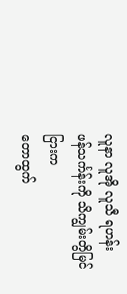လူနာ လူအို လူသီ ရဟန်း
ဖန်သင်္ကန်းကို သိကျွမ်းတွိမြင်ငြားက
တောထွက်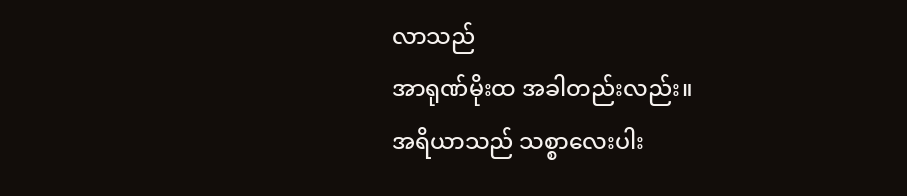လာသည်
အာရုဏ်မိုးထ အခါတည်းလည်း။
အရိယာသည် သစ္စာလေးပါး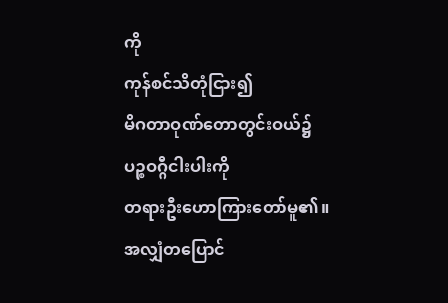ကို
ကုန်စင်သိတုံငြား၍
မိဂတာဝုဏ်တောတွင်းဝယ်၌
ပဉ္စဝဂ္ဂီငါးပါးကို
တရားဦးဟောကြားတော်မူ၏။
အလျှံတပြောင်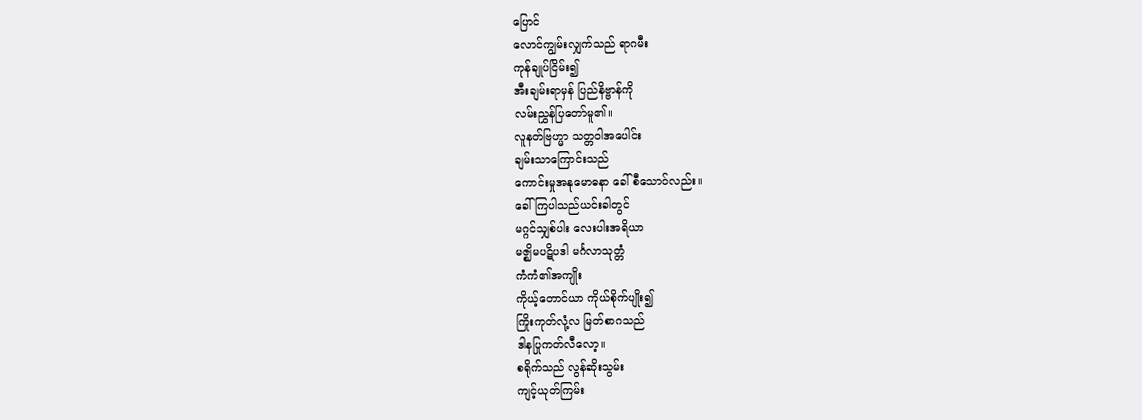ပြောင်
လောင်ကျွမ်းလျှက်သည် ရာဂမီး
ကုန်ချုပ်ငြိမ်း၍
အီးချမ်းရာမှန် ပြည်နိဗ္ဗာန်ကို
လမ်းညွှန်ပြတော်မူ၏။
လူနတ်ဗြဟ္မာ သတ္တဝါအပေါင်း
ချမ်းသာကြောင်းသည်
ကောင်းမှုအနုမောဓနာ ခေါ်စီသောဝ်လည်း။
ခေါ်ကြပါသည်ယင်းခါတွင်
မဂ္ဂင်သျှစ်ပါး လေးပါးအရိယာ
မဇ္ဈိမပဋိပဒါ မင်္ဂလာသုတ္တံ
ကံကံ၏အကျိုး
ကိုယ့်တောင်ယာ ကိုယ်စိုက်ပျိုး၍
ကြိုးကုတ်လုံ့လ မြတ်စာဂသည်
ဒါနပြုကတ်လီလော့။
စရိုက်သည် လွန်ဆိုးသွမ်း
ကျင့်ယုတ်ကြမ်း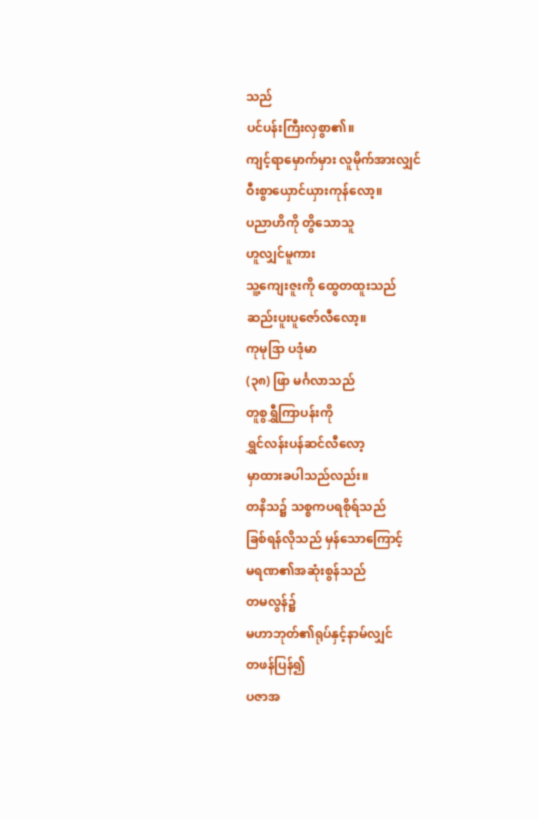သည်
ပင်ပန်းကြီးလှစွာ၏။
ကျင့်ရာမှောက်မှား လူမိုက်အားလျှင်
ဝီးစွာယှောင်ယှားကုန်လော့။
ပညာဟိကို တွိသောသူ
ဟူလျှင်မူကား
သူ့ကျေးဇူးကို ထွေတထူးသည်
ဆည်းပူးပူဇော်လီလော့။
ကုမုဒြာ ပဒုံမာ
(၃၈) ဖြာ မင်္ဂလာသည်
တူစွရွှီကြာပန်းကို
ရွှင်လန်းပန်ဆင်လီလော့
မှာထားခပါသည်လည်း။
တနိသ၌ သစ္စကပရစိုရ်သည်
ခြစ်ရန်လိုသည် မှန်သောကြောင့်
မရဏ၏အဆုံးစွန်သည်
တမလွန်၌
မဟာဘုတ်၏ရုပ်နှင့်နာမ်လျှင်
တဖန်ပြန်၍
ပဇာအ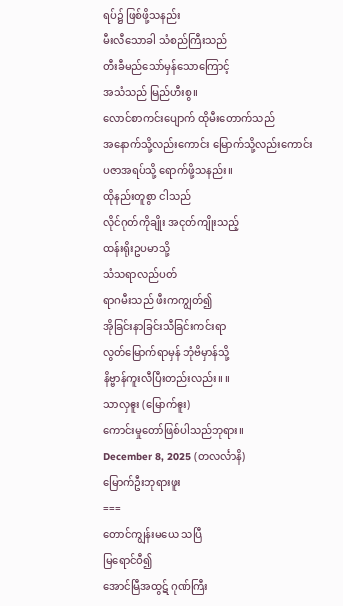ရပ်၌ ဖြစ်ဖို့သနည်း
မီးလီသောခါ သံစည်ကြီးသည်
တီးခီမည်သော်မှန်သောကြောင့်
အသံသည် မြည်ဟီးစွ။
လောင်စာကင်းပျောက် ထိုမီးတောက်သည်
အနောက်သို့လည်းကောင်း မြောက်သို့လည်းကောင်း
ပဇာအရပ်သို့ ရောက်ဖို့သနည်း။
ထိုနည်းတူစွာ ငါသည်
လိုင်ဂုတ်ကိုချိုး အငုတ်ကျိုးသည့်
ထန်းရိုးဥပမာသို့
သံသရာလည်ပတ်
ရာဂမီးသည် ဖီးကကျွတ်၍
အိုခြင်းနာခြင်းသီခြင်းကင်းရာ
လွတ်မြောက်ရာမှန် ဘုံဗိမှာန်သို့
နိဗ္ဗာန်ကူးလီပြီးတည်းလည်း။ ။
သာလှဧူး (မြောက်ဧူး)
ကောင်းမှုတော်ဖြစ်ပါသည်ဘုရား။
December 8, 2025 (တလင်္လာနိ)
မြောက်ဦးဘုရားဖူး
===
တောင်ကျွန်းမယေ သပြီ
မြရောင်ဝီ၍
အောင်မြီအထွဋ် ဂုဏ်ကြီး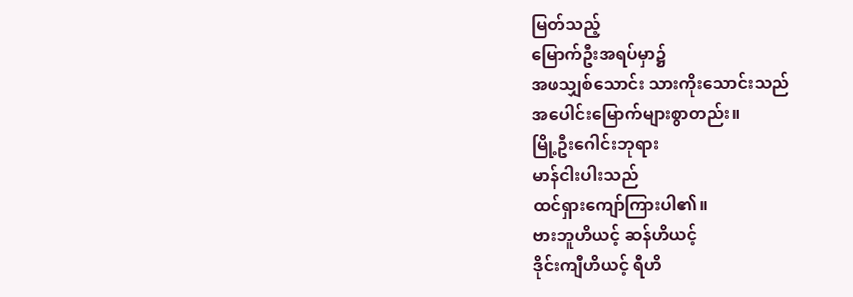မြတ်သည့်
မြောက်ဦးအရပ်မှာ၌
အဖသျှစ်သောင်း သားကိုးသောင်းသည်
အပေါင်းမြောက်များစွာတည်း။
မြို့ဦးဂေါင်းဘုရား
မာန်ငါးပါးသည်
ထင်ရှားကျော်ကြားပါ၏။
ဗားဘူဟိယင့် ဆန်ဟိယင့်
ဒိုင်းကျီဟိယင့် ရီဟိ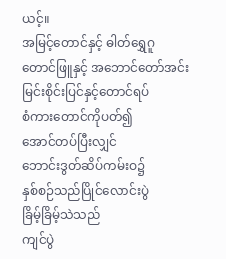ယင့်။
အမြင့်တောင်နှင့် ဓါတ်ရွှေဂူ
တောင်ဖြူနှင့် အဘောင်တော်အင်း
မြင်းစိုင်းပြင်နှင့်တောင်ရပ်
စံကားတောင်ကိုပတ်၍
အောင်တပ်ပြီးလျှင်
ဘောင်းဒွတ်ဆိပ်ကမ်းဝ၌
နှစ်စဉ်သည်ပြိုင်လောင်းပွဲ
ခြိမ့်ခြိမ့်သဲသည်
ကျင်ပွဲ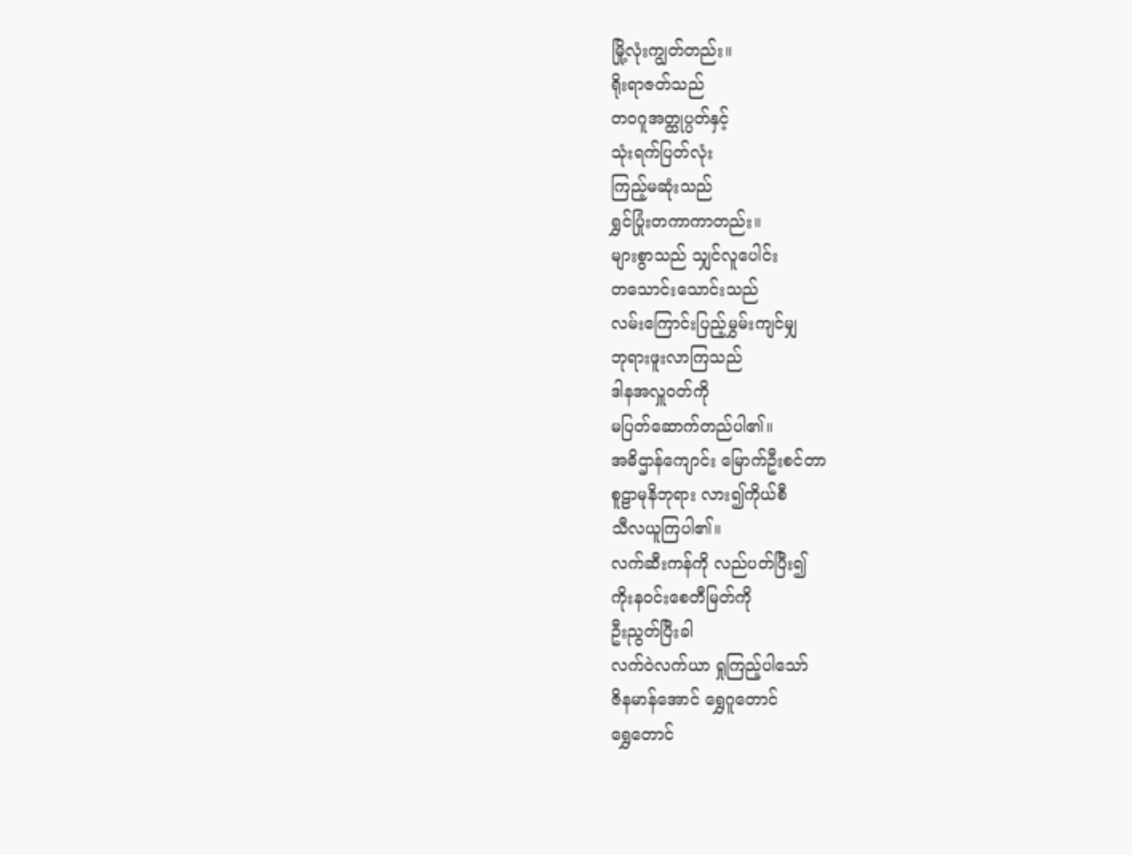မြို့လုံးကျွတ်တည်း။
ရိုးရာဇတ်သည်
တဝဂူအတ္ထုပ္ပတ်နှင့်
သုံးရက်ပြတ်လုံး
ကြည့်မဆုံးသည်
ရွှင်ပြုံးတကာကာတည်း။
များစွာသည် သျှင်လူပေါင်း
တသောင်းသောင်းသည်
လမ်းကြောင်းပြည့်မွှမ်းကျင်မျှ
ဘုရားဖူးလာကြသည်
ဒါနအလှူဝတ်ကို
မပြတ်ဆောက်တည်ပါ၏။
အဓိဌာန်ကျောင်း မြောက်ဦးစင်တာ
စူဠာမုနိဘုရား လား၍ကိုယ်စီ
သီလယူကြပါ၏။
လက်ဆီးကန်ကို လည်ပတ်ပြီး၍
ကိုးနဝင်းစေတီမြတ်ကို
ဦးညွတ်ပြီးခါ
လက်ဝဲလက်ယာ ရှုကြည့်ပါသော်
ဇိနမာန်အောင် ရွှေဂူတောင်
ရွှေတောင်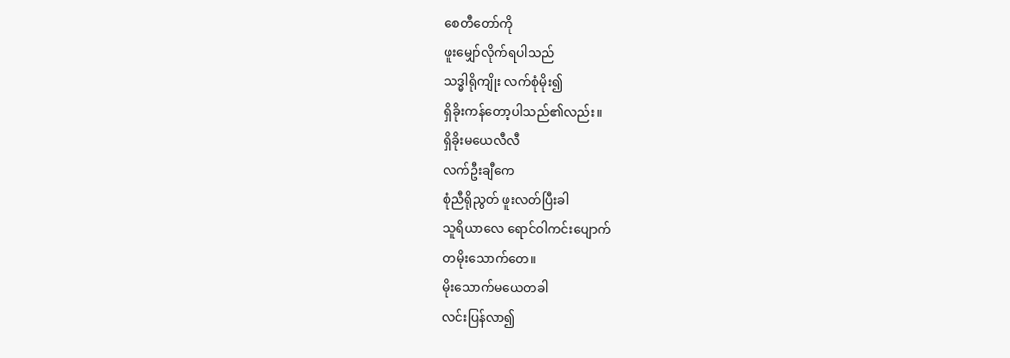စေတီတော်ကို
ဖူးမျှော်လိုက်ရပါသည်
သဒ္ဓါရိုကျိုး လက်စုံမိုး၍
ရှိခိုးကန်တော့ပါသည်၏လည်း။
ရှိခိုးမယေလီလီ
လက်ဦးချီကေ
စုံညီရိုညွတ် ဖူးလတ်ပြီးခါ
သူရိယာလေ ရောင်ဝါကင်းပျောက်
တမိုးသောက်တေ။
မိုးသောက်မယေတခါ
လင်းပြန်လာ၍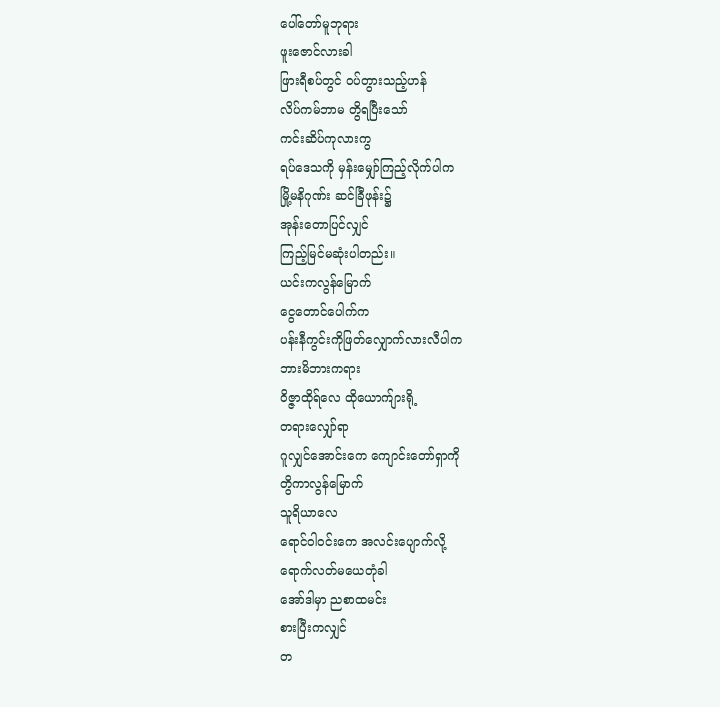ပေါ်တော်မူဘုရား
ဖူးဇောင်လားခါ
ဖြားရီစပ်တွင် ဝပ်တွားသည့်ဟန်
လိပ်ကမ်ဘာမ တွိရပြီးသော်
ကင်းဆိပ်ကုလားကွ
ရပ်ဒေသကို မှန်းမျှော်ကြည့်လိုက်ပါက
မြို့မနိဂုဏ်း ဆင်ခြီဖုန်း၌
အုန်းတောပြင်လျှင်
ကြည့်မြင်မဆုံးပါတည်း။
ယင်းကလွန်မြောက်
ငွေတောင်ပေါက်က
ပန်းနီကွင်းကိုဖြတ်လျှောက်လားလီပါက
ဘားမိဘားကရား
ဝိဇ္ဇာထိုရ်လေ ထိုယောက်ျားရို့
တရားလျှော်ရာ
ဂူလျှင်အောင်းကေ ကျောင်းတော်ရှာကို
တွိကာလွန်မြောက်
သူရိယာလေ
ရောင်ဝါဝင်းကေ အလင်းပျောက်လို့
ရောက်လတ်မယေတုံခါ
အော်ဒါမှာ ညစာထမင်း
စားပြီးကလျှင်
တ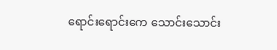ရောင်းရောင်းကေ သောင်းသောင်း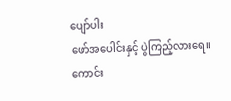ပျော်ပါး
ဖော်အပေါင်းနှင့် ပွဲကြည့်လားရေ။
ကောင်း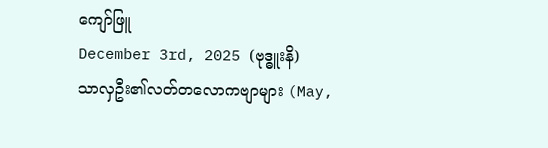ကျော်ဖြူ
December 3rd, 2025 (ဗုဒ္ဓူးနိ)
သာလှဦး၏လတ်တလောကဗျာများ (May,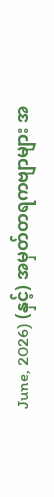June, 2026) (နှင့်) အမှတ်တရကဗျာများ အ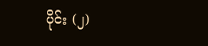ပိုင်း (၂)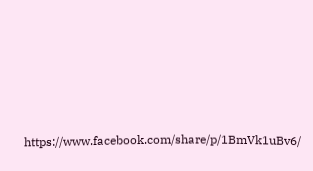https://www.facebook.com/share/p/1BmVk1uBv6/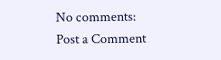No comments:
Post a Comment